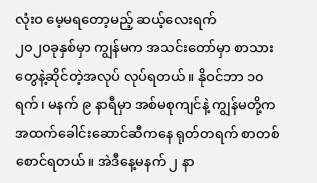လုံးဝ မေ့မရတော့မည့် ဆယ့်လေးရက်
၂၀၂၀ခုနှစ်မှာ ကျွန်မက အသင်းတော်မှာ စာသားတွေနဲ့ဆိုင်တဲ့အလုပ် လုပ်ရတယ်။ နိုဝင်ဘာ ၁၀ ရက်၊ မနက် ၉ နာရီမှာ အစ်မစုကျင်နဲ့ ကျွန်မတို့က အထက်ခေါင်းဆောင်ဆီကနေ ရုတ်တရက် စာတစ်စောင်ရတယ်။ အဲဒီနေ့မနက် ၂ နာ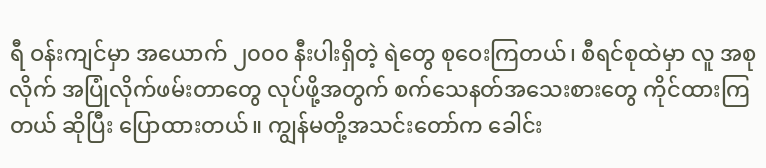ရီ ဝန်းကျင်မှာ အယောက် ၂၀၀၀ နီးပါးရှိတဲ့ ရဲတွေ စုဝေးကြတယ်၊ စီရင်စုထဲမှာ လူ အစုလိုက် အပြုံလိုက်ဖမ်းတာတွေ လုပ်ဖို့အတွက် စက်သေနတ်အသေးစားတွေ ကိုင်ထားကြတယ် ဆိုပြီး ပြောထားတယ်။ ကျွန်မတို့အသင်းတော်က ခေါင်း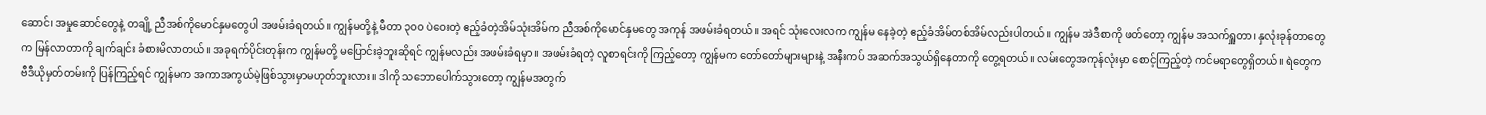ဆောင်၊ အမှုဆောင်တွေနဲ့ တချို့ ညီအစ်ကိုမောင်နှမတွေပါ အဖမ်းခံရတယ်။ ကျွန်မတို့နဲ့ မီတာ ၃၀၀ ပဲဝေးတဲ့ ဧည့်ခံတဲ့အိမ်သုံးအိမ်က ညီအစ်ကိုမောင်နှမတွေ အကုန် အဖမ်းခံရတယ်။ အရင် သုံးလေးလက ကျွန်မ နေခဲ့တဲ့ ဧည့်ခံအိမ်တစ်အိမ်လည်းပါတယ်။ ကျွန်မ အဲဒီစာကို ဖတ်တော့ ကျွန်မ အသက်ရှူတာ၊ နှလုံးခုန်တာတွေက မြန်လာတာကို ချက်ချင်း ခံစားမိလာတယ်။ အခုရက်ပိုင်းတုန်းက ကျွန်မတို့ မပြောင်းခဲ့ဘူးဆိုရင် ကျွန်မလည်း အဖမ်းခံရမှာ။ အဖမ်းခံရတဲ့ လူစာရင်းကို ကြည့်တော့ ကျွန်မက တော်တော်များများနဲ့ အနီးကပ် အဆက်အသွယ်ရှိနေတာကို တွေ့ရတယ်။ လမ်းတွေအကုန်လုံးမှာ စောင့်ကြည့်တဲ့ ကင်မရာတွေရှိတယ်။ ရဲတွေက ဗီဒီယိုမှတ်တမ်းကို ပြန်ကြည့်ရင် ကျွန်မက အကာအကွယ်မဲ့ဖြစ်သွားမှာမဟုတ်ဘူးလား။ ဒါကို သဘောပေါက်သွားတော့ ကျွန်မအတွက်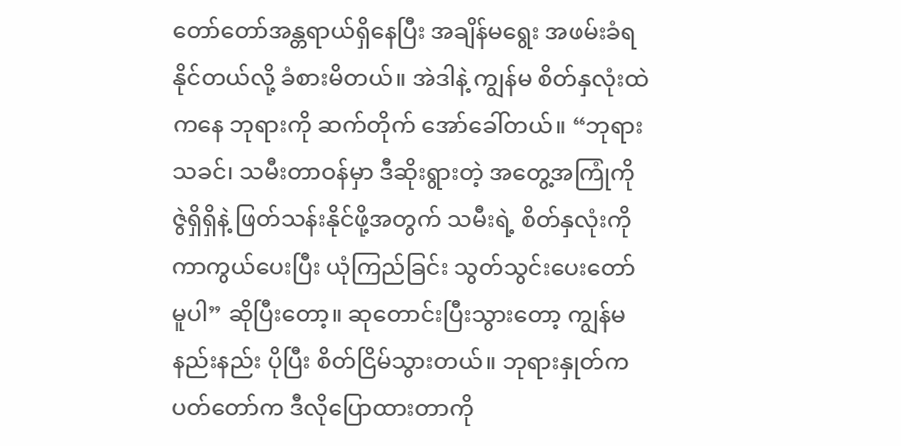တော်တော်အန္တရာယ်ရှိနေပြီး အချိန်မရွေး အဖမ်းခံရနိုင်တယ်လို့ ခံစားမိတယ်။ အဲဒါနဲ့ ကျွန်မ စိတ်နှလုံးထဲကနေ ဘုရားကို ဆက်တိုက် အော်ခေါ်တယ်။ “ဘုရားသခင်၊ သမီးတာဝန်မှာ ဒီဆိုးရွားတဲ့ အတွေ့အကြုံကို ဇွဲရှိရှိနဲ့ ဖြတ်သန်းနိုင်ဖို့အတွက် သမီးရဲ့ စိတ်နှလုံးကို ကာကွယ်ပေးပြီး ယုံကြည်ခြင်း သွတ်သွင်းပေးတော်မူပါ” ဆိုပြီးတော့။ ဆုတောင်းပြီးသွားတော့ ကျွန်မ နည်းနည်း ပိုပြီး စိတ်ငြိမ်သွားတယ်။ ဘုရားနှုတ်ကပတ်တော်က ဒီလိုပြောထားတာကို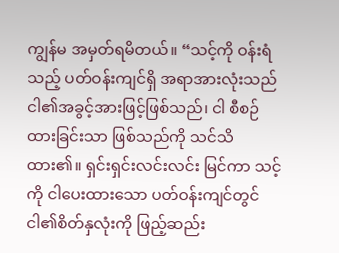ကျွန်မ အမှတ်ရမိတယ်။ “သင့်ကို ဝန်းရံသည့် ပတ်ဝန်းကျင်ရှိ အရာအားလုံးသည် ငါ၏အခွင့်အားဖြင့်ဖြစ်သည်၊ ငါ စီစဉ်ထားခြင်းသာ ဖြစ်သည်ကို သင်သိထား၏။ ရှင်းရှင်းလင်းလင်း မြင်ကာ သင့်ကို ငါပေးထားသော ပတ်ဝန်းကျင်တွင် ငါ၏စိတ်နှလုံးကို ဖြည့်ဆည်း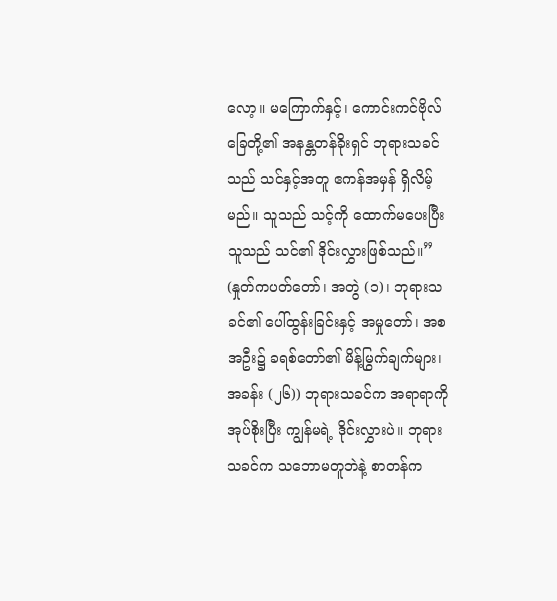လော့။ မကြောက်နှင့်၊ ကောင်းကင်ဗိုလ်ခြေတို့၏ အနန္တတန်ခိုးရှင် ဘုရားသခင်သည် သင်နှင့်အတူ ဧကန်အမှန် ရှိလိမ့်မည်။ သူသည် သင့်ကို ထောက်မပေးပြီး သူသည် သင်၏ ဒိုင်းလွှားဖြစ်သည်။” (နှုတ်ကပတ်တော်၊ အတွဲ (၁)၊ ဘုရားသခင်၏ ပေါ်ထွန်းခြင်းနှင့် အမှုတော်၊ အစအဦး၌ ခရစ်တော်၏ မိန့်မြွက်ချက်များ၊ အခန်း (၂၆)) ဘုရားသခင်က အရာရာကို အုပ်စိုးပြီး ကျွန်မရဲ့ ဒိုင်းလွှားပဲ။ ဘုရားသခင်က သဘောမတူဘဲနဲ့ စာတန်က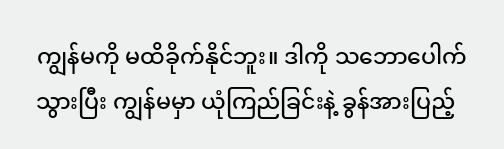ကျွန်မကို မထိခိုက်နိုင်ဘူး။ ဒါကို သဘောပေါက်သွားပြီး ကျွန်မမှာ ယုံကြည်ခြင်းနဲ့ ခွန်အားပြည့်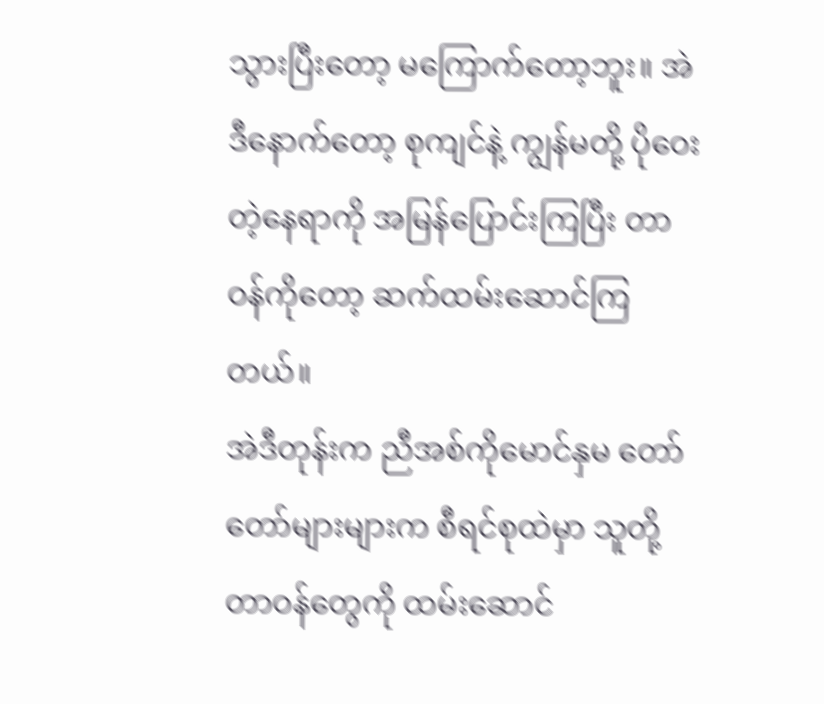သွားပြီးတော့ မကြောက်တော့ဘူး။ အဲဒီနောက်တော့ စုကျင်နဲ့ ကျွန်မတို့ ပိုဝေးတဲ့နေရာကို အမြန်ပြောင်းကြပြီး တာဝန်ကိုတော့ ဆက်ထမ်းဆောင်ကြတယ်။
အဲဒီတုန်းက ညီအစ်ကိုမောင်နှမ တော်တော်များများက စီရင်စုထဲမှာ သူတို့တာဝန်တွေကို ထမ်းဆောင်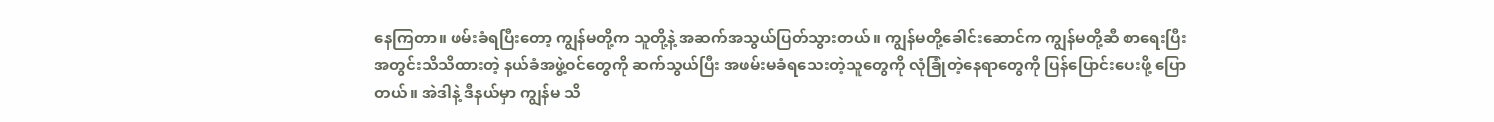နေကြတာ။ ဖမ်းခံရပြီးတော့ ကျွန်မတို့က သူတို့နဲ့ အဆက်အသွယ်ပြတ်သွားတယ်။ ကျွန်မတို့ခေါင်းဆောင်က ကျွန်မတို့ဆီ စာရေးပြီး အတွင်းသိသိထားတဲ့ နယ်ခံအဖွဲ့ဝင်တွေကို ဆက်သွယ်ပြီး အဖမ်းမခံရသေးတဲ့သူတွေကို လုံခြုံတဲ့နေရာတွေကို ပြန်ပြောင်းပေးဖို့ ပြောတယ်။ အဲဒါနဲ့ ဒီနယ်မှာ ကျွန်မ သိ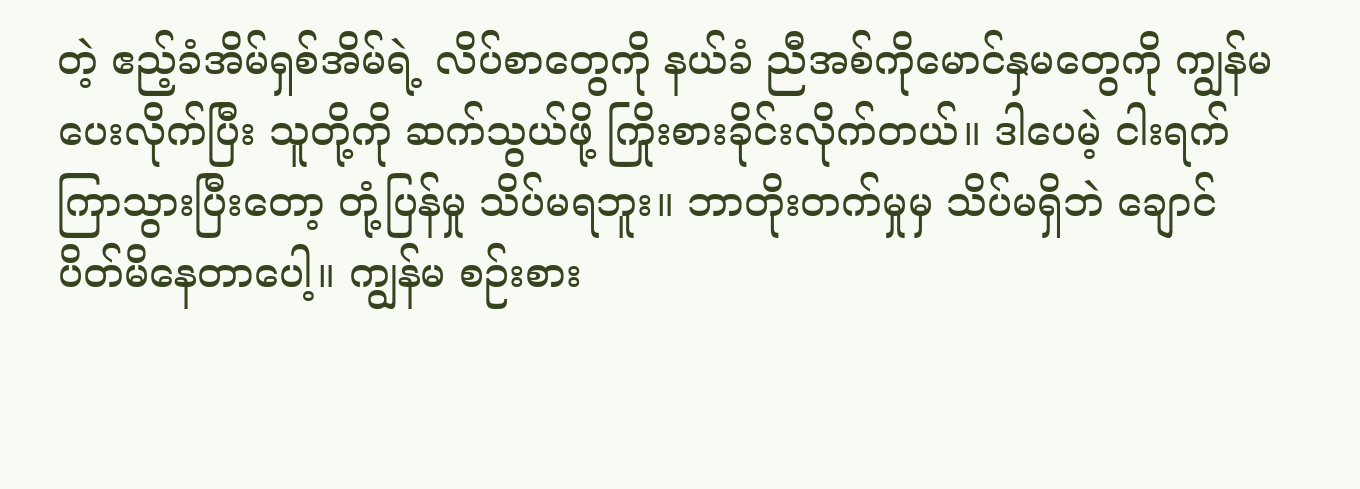တဲ့ ဧည့်ခံအိမ်ရှစ်အိမ်ရဲ့ လိပ်စာတွေကို နယ်ခံ ညီအစ်ကိုမောင်နှမတွေကို ကျွန်မ ပေးလိုက်ပြီး သူတို့ကို ဆက်သွယ်ဖို့ ကြိုးစားခိုင်းလိုက်တယ်။ ဒါပေမဲ့ ငါးရက်ကြာသွားပြီးတော့ တုံ့ပြန်မှု သိပ်မရဘူး။ ဘာတိုးတက်မှုမှ သိပ်မရှိဘဲ ချောင်ပိတ်မိနေတာပေါ့။ ကျွန်မ စဉ်းစား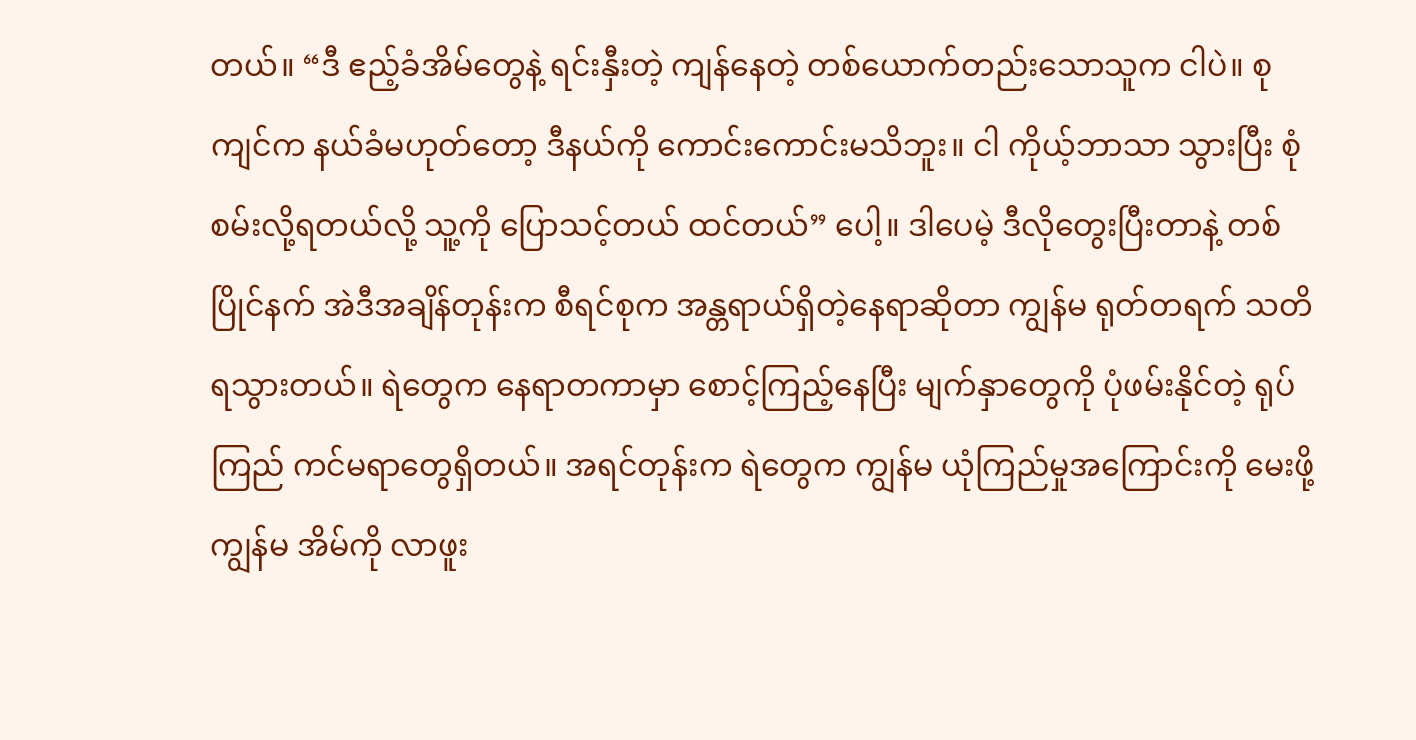တယ်။ “ဒီ ဧည့်ခံအိမ်တွေနဲ့ ရင်းနှီးတဲ့ ကျန်နေတဲ့ တစ်ယောက်တည်းသောသူက ငါပဲ။ စုကျင်က နယ်ခံမဟုတ်တော့ ဒီနယ်ကို ကောင်းကောင်းမသိဘူး။ ငါ ကိုယ့်ဘာသာ သွားပြီး စုံစမ်းလို့ရတယ်လို့ သူ့ကို ပြောသင့်တယ် ထင်တယ်” ပေါ့။ ဒါပေမဲ့ ဒီလိုတွေးပြီးတာနဲ့ တစ်ပြိုင်နက် အဲဒီအချိန်တုန်းက စီရင်စုက အန္တရာယ်ရှိတဲ့နေရာဆိုတာ ကျွန်မ ရုတ်တရက် သတိရသွားတယ်။ ရဲတွေက နေရာတကာမှာ စောင့်ကြည့်နေပြီး မျက်နှာတွေကို ပုံဖမ်းနိုင်တဲ့ ရုပ်ကြည် ကင်မရာတွေရှိတယ်။ အရင်တုန်းက ရဲတွေက ကျွန်မ ယုံကြည်မှုအကြောင်းကို မေးဖို့ ကျွန်မ အိမ်ကို လာဖူး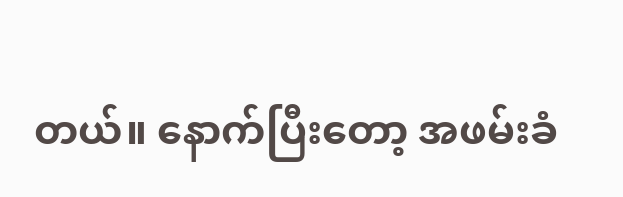တယ်။ နောက်ပြီးတော့ အဖမ်းခံ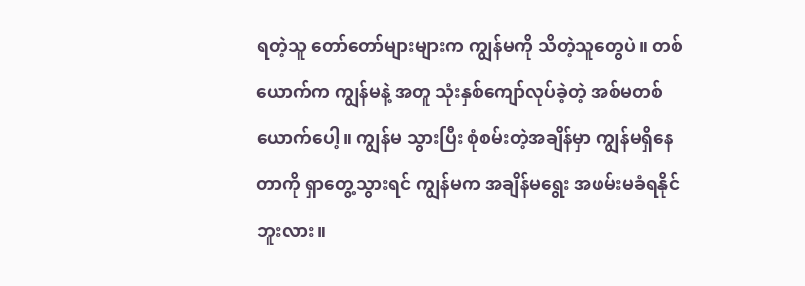ရတဲ့သူ တော်တော်များများက ကျွန်မကို သိတဲ့သူတွေပဲ။ တစ်ယောက်က ကျွန်မနဲ့ အတူ သုံးနှစ်ကျော်လုပ်ခဲ့တဲ့ အစ်မတစ်ယောက်ပေါ့။ ကျွန်မ သွားပြီး စုံစမ်းတဲ့အချိန်မှာ ကျွန်မရှိနေတာကို ရှာတွေ့သွားရင် ကျွန်မက အချိန်မရွေး အဖမ်းမခံရနိုင်ဘူးလား။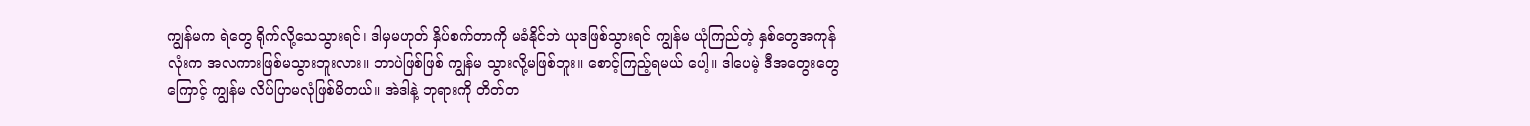ကျွန်မက ရဲတွေ ရိုက်လို့သေသွားရင်၊ ဒါမှမဟုတ် နှိပ်စက်တာကို မခံနိုင်ဘဲ ယုဒဖြစ်သွားရင် ကျွန်မ ယုံကြည်တဲ့ နှစ်တွေအကုန်လုံးက အလကားဖြစ်မသွားဘူးလား။ ဘာပဲဖြစ်ဖြစ် ကျွန်မ သွားလို့မဖြစ်ဘူး။ စောင့်ကြည့်ရမယ် ပေါ့။ ဒါပေမဲ့ ဒီအတွေးတွေကြောင့် ကျွန်မ လိပ်ပြာမလုံဖြစ်မိတယ်။ အဲဒါနဲ့ ဘုရားကို တိတ်တ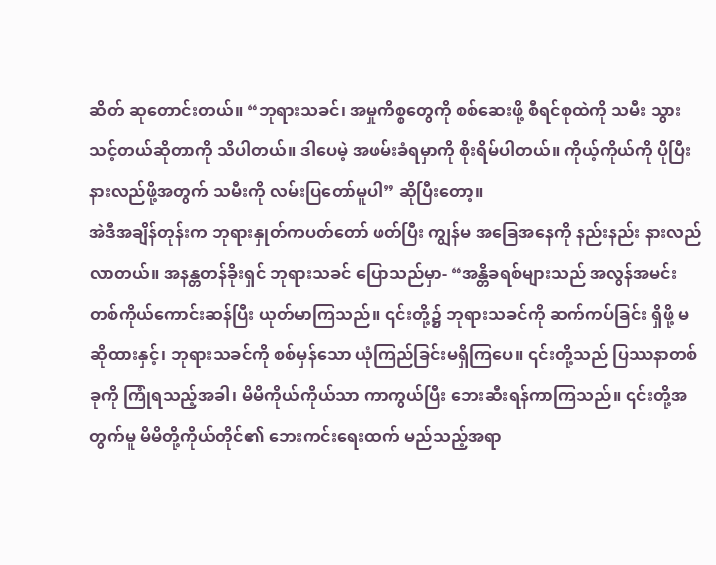ဆိတ် ဆုတောင်းတယ်။ “ဘုရားသခင်၊ အမှုကိစ္စတွေကို စစ်ဆေးဖို့ စီရင်စုထဲကို သမီး သွားသင့်တယ်ဆိုတာကို သိပါတယ်။ ဒါပေမဲ့ အဖမ်းခံရမှာကို စိုးရိမ်ပါတယ်။ ကိုယ့်ကိုယ်ကို ပိုပြီး နားလည်ဖို့အတွက် သမီးကို လမ်းပြတော်မူပါ” ဆိုပြီးတော့။
အဲဒီအချိန်တုန်းက ဘုရားနှုတ်ကပတ်တော် ဖတ်ပြီး ကျွန်မ အခြေအနေကို နည်းနည်း နားလည်လာတယ်။ အနန္တတန်ခိုးရှင် ဘုရားသခင် ပြောသည်မှာ- “အန္တိခရစ်များသည် အလွန်အမင်း တစ်ကိုယ်ကောင်းဆန်ပြီး ယုတ်မာကြသည်။ ၎င်းတို့၌ ဘုရားသခင်ကို ဆက်ကပ်ခြင်း ရှိဖို့ မဆိုထားနှင့်၊ ဘုရားသခင်ကို စစ်မှန်သော ယုံကြည်ခြင်းမရှိကြပေ။ ၎င်းတို့သည် ပြဿနာတစ်ခုကို ကြုံရသည့်အခါ၊ မိမိကိုယ်ကိုယ်သာ ကာကွယ်ပြီး ဘေးဆီးရန်ကာကြသည်။ ၎င်းတို့အတွက်မူ မိမိတို့ကိုယ်တိုင်၏ ဘေးကင်းရေးထက် မည်သည့်အရာ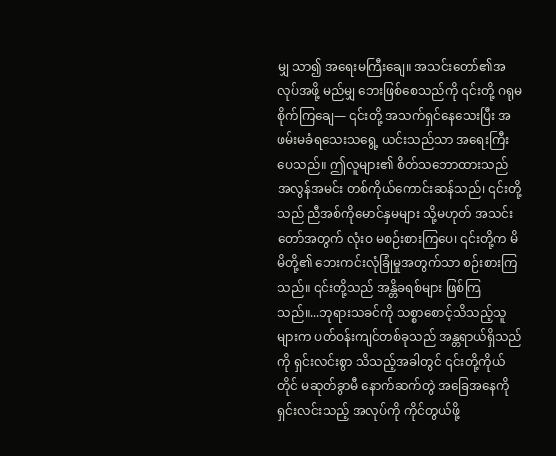မျှ သာ၍ အရေးမကြီးချေ။ အသင်းတော်၏အလုပ်အဖို့ မည်မျှ ဘေးဖြစ်စေသည်ကို ၎င်းတို့ ဂရုမစိုက်ကြချေ— ၎င်းတို့ အသက်ရှင်နေသေးပြီး အဖမ်းမခံရသေးသရွေ့ ယင်းသည်သာ အရေးကြီးပေသည်။ ဤလူများ၏ စိတ်သဘောထားသည် အလွန်အမင်း တစ်ကိုယ်ကောင်းဆန်သည်၊ ၎င်းတို့သည် ညီအစ်ကိုမောင်နှမများ သို့မဟုတ် အသင်းတော်အတွက် လုံးဝ မစဉ်းစားကြပေ၊ ၎င်းတို့က မိမိတို့၏ ဘေးကင်းလုံခြုံမှုအတွက်သာ စဉ်းစားကြသည်။ ၎င်းတို့သည် အန္တိခရစ်များ ဖြစ်ကြသည်။...ဘုရားသခင်ကို သစ္စာစောင့်သိသည့်သူများက ပတ်ဝန်းကျင်တစ်ခုသည် အန္တရာယ်ရှိသည်ကို ရှင်းလင်းစွာ သိသည့်အခါတွင် ၎င်းတို့ကိုယ်တိုင် မဆုတ်ခွာမီ နောက်ဆက်တွဲ အခြေအနေကို ရှင်းလင်းသည့် အလုပ်ကို ကိုင်တွယ်ဖို့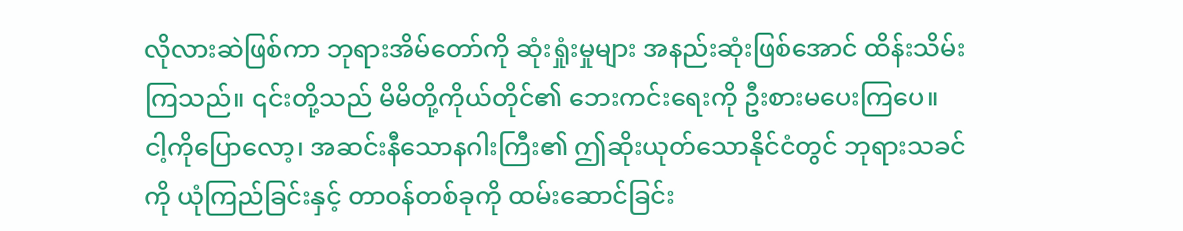လိုလားဆဲဖြစ်ကာ ဘုရားအိမ်တော်ကို ဆုံးရှုံးမှုများ အနည်းဆုံးဖြစ်အောင် ထိန်းသိမ်းကြသည်။ ၎င်းတို့သည် မိမိတို့ကိုယ်တိုင်၏ ဘေးကင်းရေးကို ဦးစားမပေးကြပေ။ ငါ့ကိုပြောလော့၊ အဆင်းနီသောနဂါးကြီး၏ ဤဆိုးယုတ်သောနိုင်ငံတွင် ဘုရားသခင်ကို ယုံကြည်ခြင်းနှင့် တာဝန်တစ်ခုကို ထမ်းဆောင်ခြင်း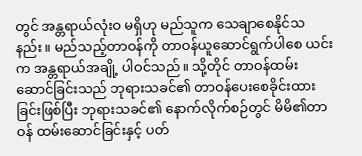တွင် အန္တရာယ်လုံးဝ မရှိဟု မည်သူက သေချာစေနိုင်သနည်း။ မည်သည့်တာဝန်ကို တာဝန်ယူဆောင်ရွက်ပါစေ ယင်းက အန္တရာယ်အချို့ ပါဝင်သည်။ သို့တိုင် တာဝန်ထမ်းဆောင်ခြင်းသည် ဘုရားသခင်၏ တာဝန်ပေးစေခိုင်းထားခြင်းဖြစ်ပြီး ဘုရားသခင်၏ နောက်လိုက်စဉ်တွင် မိမိ၏တာဝန် ထမ်းဆောင်ခြင်းနှင့် ပတ်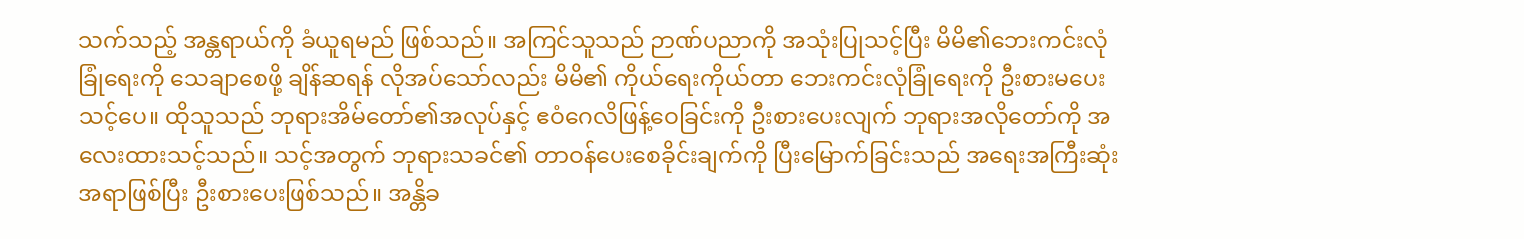သက်သည့် အန္တရာယ်ကို ခံယူရမည် ဖြစ်သည်။ အကြင်သူသည် ဉာဏ်ပညာကို အသုံးပြုသင့်ပြီး မိမိ၏ဘေးကင်းလုံခြုံရေးကို သေချာစေဖို့ ချိန်ဆရန် လိုအပ်သော်လည်း မိမိ၏ ကိုယ်ရေးကိုယ်တာ ဘေးကင်းလုံခြုံရေးကို ဦးစားမပေးသင့်ပေ။ ထိုသူသည် ဘုရားအိမ်တော်၏အလုပ်နှင့် ဧဝံဂေလိဖြန့်ဝေခြင်းကို ဦးစားပေးလျက် ဘုရားအလိုတော်ကို အလေးထားသင့်သည်။ သင့်အတွက် ဘုရားသခင်၏ တာဝန်ပေးစေခိုင်းချက်ကို ပြီးမြောက်ခြင်းသည် အရေးအကြီးဆုံး အရာဖြစ်ပြီး ဦးစားပေးဖြစ်သည်။ အန္တိခ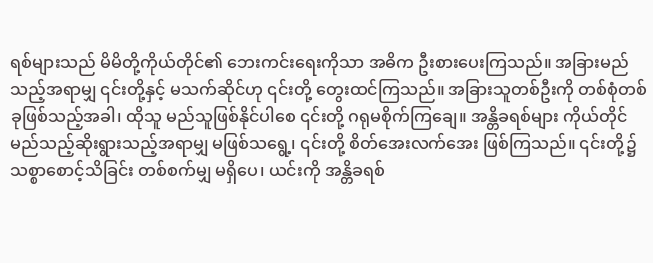ရစ်များသည် မိမိတို့ကိုယ်တိုင်၏ ဘေးကင်းရေးကိုသာ အဓိက ဦးစားပေးကြသည်။ အခြားမည်သည့်အရာမျှ ၎င်းတို့နှင့် မသက်ဆိုင်ဟု ၎င်းတို့ တွေးထင်ကြသည်။ အခြားသူတစ်ဦးကို တစ်စုံတစ်ခုဖြစ်သည့်အခါ၊ ထိုသူ မည်သူဖြစ်နိုင်ပါစေ ၎င်းတို့ ဂရုမစိုက်ကြချေ။ အန္တိခရစ်များ ကိုယ်တိုင် မည်သည့်ဆိုးရွားသည့်အရာမျှ မဖြစ်သရွေ့၊ ၎င်းတို့ စိတ်အေးလက်အေး ဖြစ်ကြသည်။ ၎င်းတို့၌ သစ္စာစောင့်သိခြင်း တစ်စက်မျှ မရှိပေ၊ ယင်းကို အန္တိခရစ်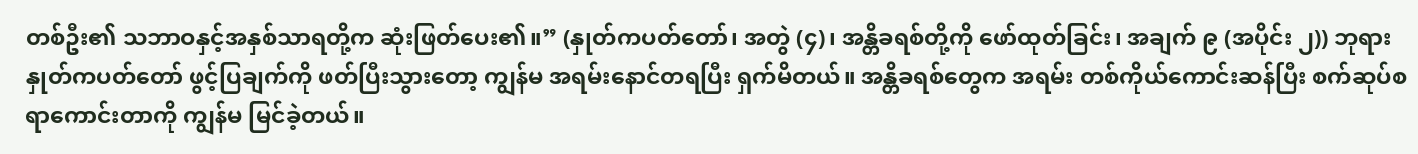တစ်ဦး၏ သဘာဝနှင့်အနှစ်သာရတို့က ဆုံးဖြတ်ပေး၏။” (နှုတ်ကပတ်တော်၊ အတွဲ (၄)၊ အန္တိခရစ်တို့ကို ဖော်ထုတ်ခြင်း၊ အချက် ၉ (အပိုင်း ၂)) ဘုရားနှုတ်ကပတ်တော် ဖွင့်ပြချက်ကို ဖတ်ပြီးသွားတော့ ကျွန်မ အရမ်းနောင်တရပြီး ရှက်မိတယ်။ အန္တိခရစ်တွေက အရမ်း တစ်ကိုယ်ကောင်းဆန်ပြီး စက်ဆုပ်စရာကောင်းတာကို ကျွန်မ မြင်ခဲ့တယ်။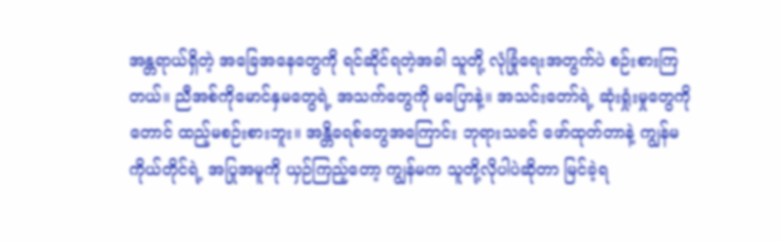အန္တရာယ်ရှိတဲ့ အခြေအနေတွေကို ရင်ဆိုင်ရတဲ့အခါ သူတို့ လုံခြုံရေးအတွက်ပဲ စဉ်းစားကြတယ်။ ညီအစ်ကိုမောင်နှမတွေရဲ့ အသက်တွေကို မပြောနဲ့။ အသင်းတော်ရဲ့ ဆုံးရှုံးမှုတွေကိုတောင် ထည့်မစဉ်းစားဘူး။ အန္တိခရစ်တွေအကြောင်း ဘုရားသခင် ဖော်ထုတ်တာနဲ့ ကျွန်မကိုယ်တိုင်ရဲ့ အပြုအမူကို ယှဉ်ကြည့်တော့ ကျွန်မက သူတို့လိုပါပဲဆိုတာ မြင်ခဲ့ရ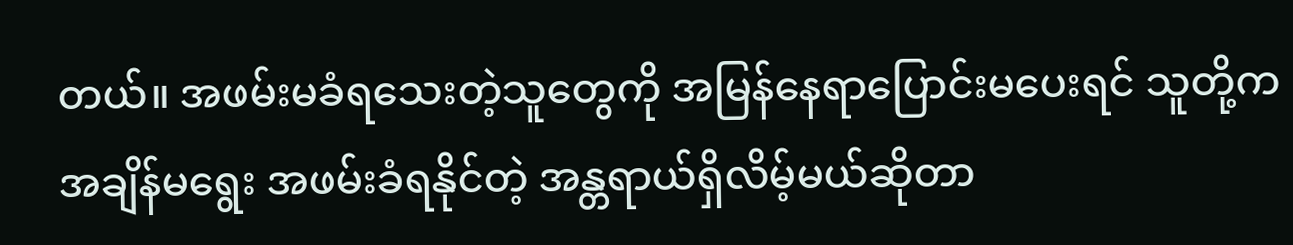တယ်။ အဖမ်းမခံရသေးတဲ့သူတွေကို အမြန်နေရာပြောင်းမပေးရင် သူတို့က အချိန်မရွေး အဖမ်းခံရနိုင်တဲ့ အန္တရာယ်ရှိလိမ့်မယ်ဆိုတာ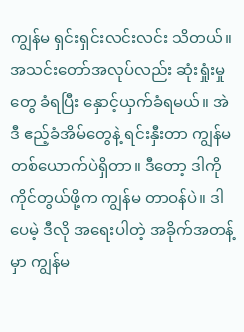ကျွန်မ ရှင်းရှင်းလင်းလင်း သိတယ်။ အသင်းတော်အလုပ်လည်း ဆုံးရှုံးမှုတွေ ခံရပြီး နှောင့်ယှက်ခံရမယ်။ အဲဒီ ဧည့်ခံအိမ်တွေနဲ့ ရင်းနှီးတာ ကျွန်မတစ်ယောက်ပဲရှိတာ။ ဒီတော့ ဒါကို ကိုင်တွယ်ဖို့က ကျွန်မ တာဝန်ပဲ။ ဒါပေမဲ့ ဒီလို အရေးပါတဲ့ အခိုက်အတန့်မှာ ကျွန်မ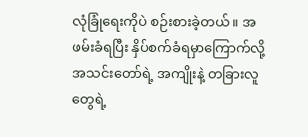လုံခြုံရေးကိုပဲ စဉ်းစားခဲ့တယ်။ အဖမ်းခံရပြီး နှိပ်စက်ခံရမှာကြောက်လို့ အသင်းတော်ရဲ့ အကျိုးနဲ့ တခြားလူတွေရဲ့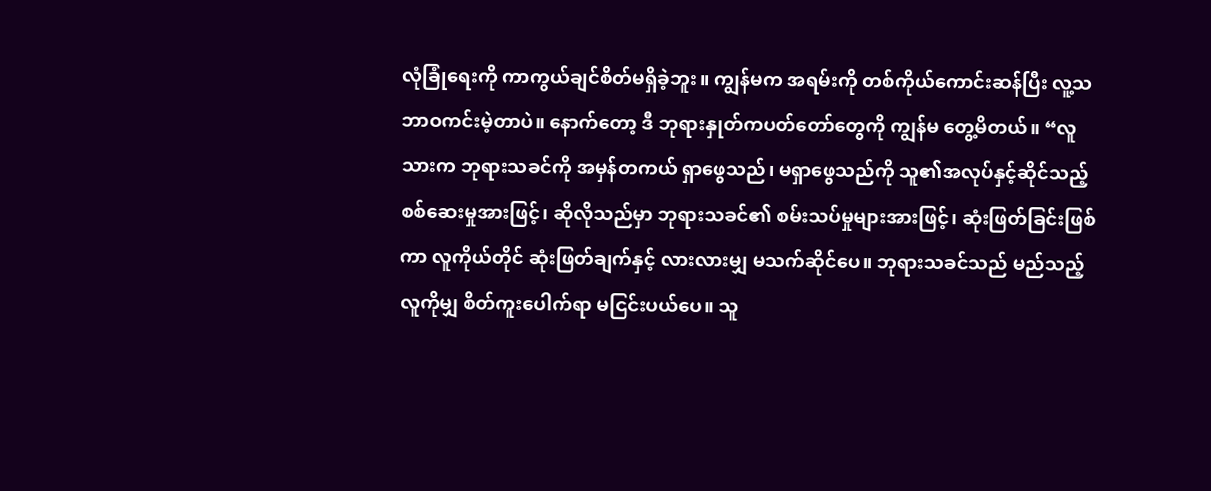လုံခြုံရေးကို ကာကွယ်ချင်စိတ်မရှိခဲ့ဘူး။ ကျွန်မက အရမ်းကို တစ်ကိုယ်ကောင်းဆန်ပြီး လူ့သဘာဝကင်းမဲ့တာပဲ။ နောက်တော့ ဒီ ဘုရားနှုတ်ကပတ်တော်တွေကို ကျွန်မ တွေ့မိတယ်။ “လူသားက ဘုရားသခင်ကို အမှန်တကယ် ရှာဖွေသည်၊ မရှာဖွေသည်ကို သူ၏အလုပ်နှင့်ဆိုင်သည့် စစ်ဆေးမှုအားဖြင့်၊ ဆိုလိုသည်မှာ ဘုရားသခင်၏ စမ်းသပ်မှုများအားဖြင့်၊ ဆုံးဖြတ်ခြင်းဖြစ်ကာ လူကိုယ်တိုင် ဆုံးဖြတ်ချက်နှင့် လားလားမျှ မသက်ဆိုင်ပေ။ ဘုရားသခင်သည် မည်သည့်လူကိုမျှ စိတ်ကူးပေါက်ရာ မငြင်းပယ်ပေ။ သူ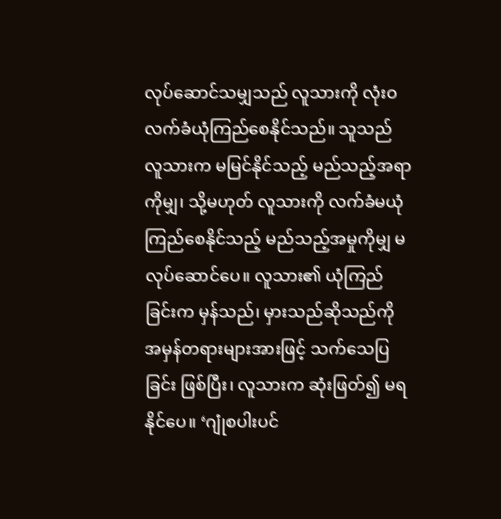လုပ်ဆောင်သမျှသည် လူသားကို လုံးဝ လက်ခံယုံကြည်စေနိုင်သည်။ သူသည် လူသားက မမြင်နိုင်သည့် မည်သည့်အရာကိုမျှ၊ သို့မဟုတ် လူသားကို လက်ခံမယုံကြည်စေနိုင်သည့် မည်သည့်အမှုကိုမျှ မလုပ်ဆောင်ပေ။ လူသား၏ ယုံကြည်ခြင်းက မှန်သည်၊ မှားသည်ဆိုသည်ကို အမှန်တရားများအားဖြင့် သက်သေပြခြင်း ဖြစ်ပြီး၊ လူသားက ဆုံးဖြတ်၍ မရနိုင်ပေ။ ‘ဂျုံစပါးပင်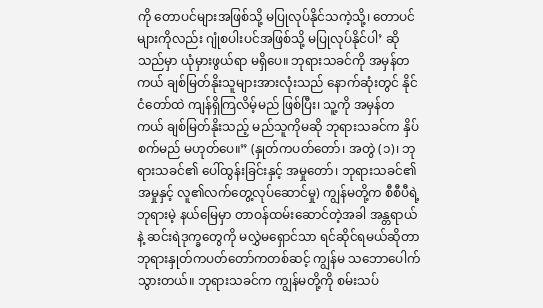ကို တောပင်များအဖြစ်သို့ မပြုလုပ်နိုင်သကဲ့သို့၊ တောပင်များကိုလည်း ဂျုံစပါးပင်အဖြစ်သို့ မပြုလုပ်နိုင်ပါ’ ဆိုသည်မှာ ယုံမှားဖွယ်ရာ မရှိပေ။ ဘုရားသခင်ကို အမှန်တကယ် ချစ်မြတ်နိုးသူများအားလုံးသည် နောက်ဆုံးတွင် နိုင်ငံတော်ထဲ ကျန်ရှိကြလိမ့်မည် ဖြစ်ပြီး၊ သူ့ကို အမှန်တကယ် ချစ်မြတ်နိုးသည့် မည်သူကိုမဆို ဘုရားသခင်က နှိပ်စက်မည် မဟုတ်ပေ။” (နှုတ်ကပတ်တော်၊ အတွဲ (၁)၊ ဘုရားသခင်၏ ပေါ်ထွန်းခြင်းနှင့် အမှုတော်၊ ဘုရားသခင်၏ အမှုနှင့် လူ၏လက်တွေ့လုပ်ဆောင်မှု) ကျွန်မတို့က စီစီပီရဲ့ ဘုရားမဲ့ နယ်မြေမှာ တာဝန်ထမ်းဆောင်တဲ့အခါ အန္တရာယ်နဲ့ ဆင်းရဲဒုက္ခတွေကို မလွှဲမရှောင်သာ ရင်ဆိုင်ရမယ်ဆိုတာ ဘုရားနှုတ်ကပတ်တော်ကတစ်ဆင့် ကျွန်မ သဘောပေါက်သွားတယ်။ ဘုရားသခင်က ကျွန်မတို့ကို စမ်းသပ်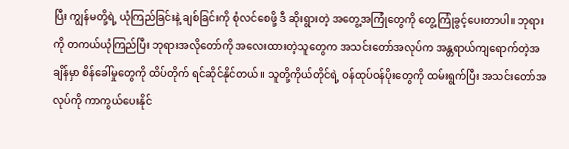ပြီး ကျွန်မတို့ရဲ့ ယုံကြည်ခြင်းနဲ့ ချစ်ခြင်းကို စုံလင်စေဖို့ ဒီ ဆိုးရွားတဲ့ အတွေ့အကြုံတွေကို တွေ့ကြုံခွင့်ပေးတာပါ။ ဘုရားကို တကယ်ယုံကြည်ပြီး ဘုရားအလိုတော်ကို အလေးထားတဲ့သူတွေက အသင်းတော်အလုပ်က အန္တရာယ်ကျရောက်တဲ့အချိန်မှာ စိန်ခေါ်မှုတွေကို ထိပ်တိုက် ရင်ဆိုင်နိုင်တယ်။ သူတို့ကိုယ်တိုင်ရဲ့ ဝန်ထုပ်ဝန်ပိုးတွေကို ထမ်းရွက်ပြီး အသင်းတော်အလုပ်ကို ကာကွယ်ပေးနိုင်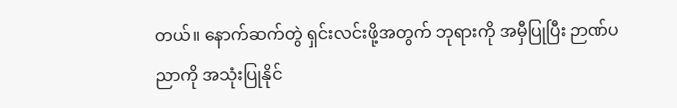တယ်။ နောက်ဆက်တွဲ ရှင်းလင်းဖို့အတွက် ဘုရားကို အမှီပြုပြီး ဉာဏ်ပညာကို အသုံးပြုနိုင်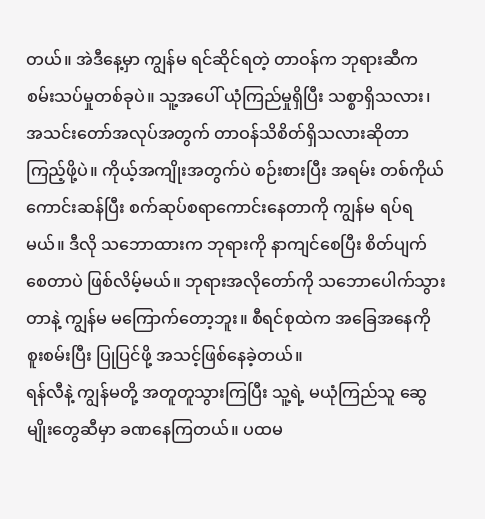တယ်။ အဲဒီနေ့မှာ ကျွန်မ ရင်ဆိုင်ရတဲ့ တာဝန်က ဘုရားဆီက စမ်းသပ်မှုတစ်ခုပဲ။ သူ့အပေါ် ယုံကြည်မှုရှိပြီး သစ္စာရှိသလား၊ အသင်းတော်အလုပ်အတွက် တာဝန်သိစိတ်ရှိသလားဆိုတာ ကြည့်ဖို့ပဲ။ ကိုယ့်အကျိုးအတွက်ပဲ စဉ်းစားပြီး အရမ်း တစ်ကိုယ်ကောင်းဆန်ပြီး စက်ဆုပ်စရာကောင်းနေတာကို ကျွန်မ ရပ်ရမယ်။ ဒီလို သဘောထားက ဘုရားကို နာကျင်စေပြီး စိတ်ပျက်စေတာပဲ ဖြစ်လိမ့်မယ်။ ဘုရားအလိုတော်ကို သဘောပေါက်သွားတာနဲ့ ကျွန်မ မကြောက်တော့ဘူး။ စီရင်စုထဲက အခြေအနေကို စူးစမ်းပြီး ပြုပြင်ဖို့ အသင့်ဖြစ်နေခဲ့တယ်။
ရန်လီနဲ့ ကျွန်မတို့ အတူတူသွားကြပြီး သူ့ရဲ့ မယုံကြည်သူ ဆွေမျိုးတွေဆီမှာ ခဏနေကြတယ်။ ပထမ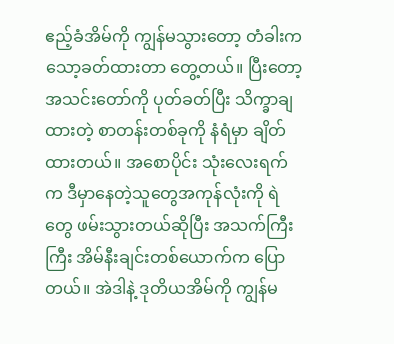ဧည့်ခံအိမ်ကို ကျွန်မသွားတော့ တံခါးက သော့ခတ်ထားတာ တွေ့တယ်။ ပြီးတော့ အသင်းတော်ကို ပုတ်ခတ်ပြီး သိက္ခာချထားတဲ့ စာတန်းတစ်ခုကို နံရံမှာ ချိတ်ထားတယ်။ အစောပိုင်း သုံးလေးရက်က ဒီမှာနေတဲ့သူတွေအကုန်လုံးကို ရဲတွေ ဖမ်းသွားတယ်ဆိုပြီး အသက်ကြီးကြီး အိမ်နီးချင်းတစ်ယောက်က ပြောတယ်။ အဲဒါနဲ့ ဒုတိယအိမ်ကို ကျွန်မ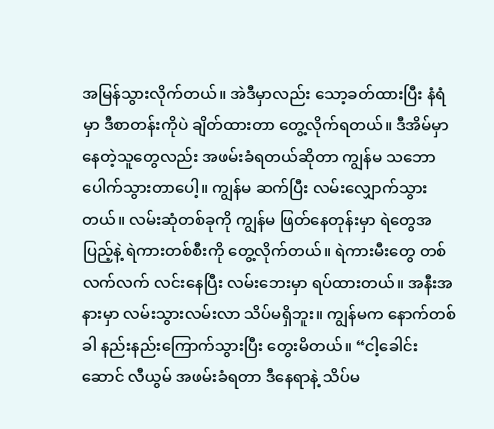အမြန်သွားလိုက်တယ်။ အဲဒီမှာလည်း သော့ခတ်ထားပြီး နံရံမှာ ဒီစာတန်းကိုပဲ ချိတ်ထားတာ တွေ့လိုက်ရတယ်။ ဒီအိမ်မှာ နေတဲ့သူတွေလည်း အဖမ်းခံရတယ်ဆိုတာ ကျွန်မ သဘောပေါက်သွားတာပေါ့။ ကျွန်မ ဆက်ပြီး လမ်းလျှောက်သွားတယ်။ လမ်းဆုံတစ်ခုကို ကျွန်မ ဖြတ်နေတုန်းမှာ ရဲတွေအပြည့်နဲ့ ရဲကားတစ်စီးကို တွေ့လိုက်တယ်။ ရဲကားမီးတွေ တစ်လက်လက် လင်းနေပြီး လမ်းဘေးမှာ ရပ်ထားတယ်။ အနီးအနားမှာ လမ်းသွားလမ်းလာ သိပ်မရှိဘူး။ ကျွန်မက နောက်တစ်ခါ နည်းနည်းကြောက်သွားပြီး တွေးမိတယ်။ “ငါ့ခေါင်းဆောင် လီယွမ် အဖမ်းခံရတာ ဒီနေရာနဲ့ သိပ်မ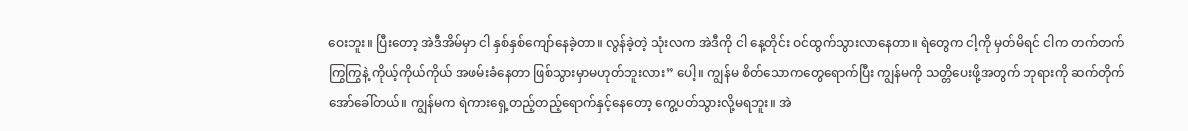ဝေးဘူး။ ပြီးတော့ အဲဒီအိမ်မှာ ငါ နှစ်နှစ်ကျော်နေခဲ့တာ။ လွန်ခဲ့တဲ့ သုံးလက အဲဒီကို ငါ နေ့တိုင်း ဝင်ထွက်သွားလာနေတာ။ ရဲတွေက ငါ့ကို မှတ်မိရင် ငါက တက်တက်ကြွကြွနဲ့ ကိုယ့်ကိုယ်ကိုယ် အဖမ်းခံနေတာ ဖြစ်သွားမှာမဟုတ်ဘူးလား” ပေါ့။ ကျွန်မ စိတ်သောကတွေရောက်ပြီး ကျွန်မကို သတ္တိပေးဖို့အတွက် ဘုရားကို ဆက်တိုက်အော်ခေါ်တယ်။ ကျွန်မက ရဲကားရှေ့တည့်တည့်ရောက်နှင့်နေတော့ ကွေ့ပတ်သွားလို့မရဘူး။ အဲ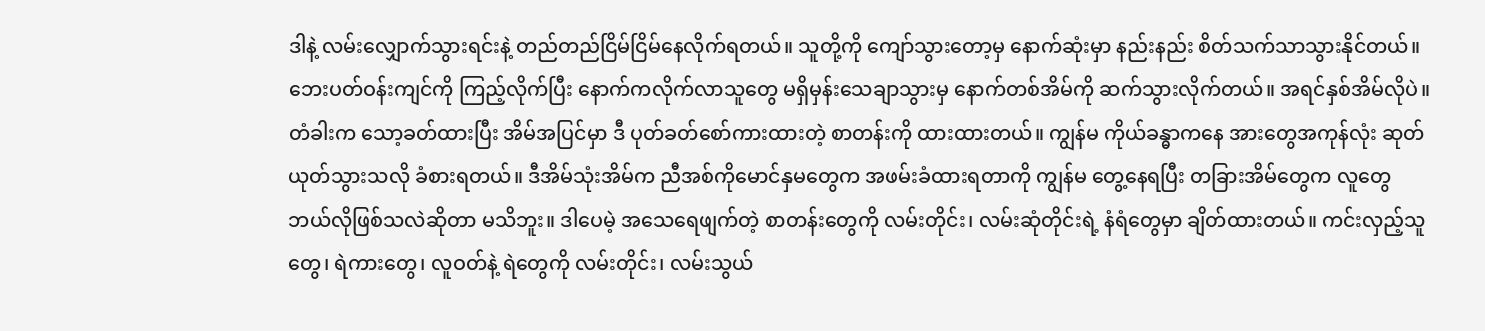ဒါနဲ့ လမ်းလျှောက်သွားရင်းနဲ့ တည်တည်ငြိမ်ငြိမ်နေလိုက်ရတယ်။ သူတို့ကို ကျော်သွားတော့မှ နောက်ဆုံးမှာ နည်းနည်း စိတ်သက်သာသွားနိုင်တယ်။ ဘေးပတ်ဝန်းကျင်ကို ကြည့်လိုက်ပြီး နောက်ကလိုက်လာသူတွေ မရှိမှန်းသေချာသွားမှ နောက်တစ်အိမ်ကို ဆက်သွားလိုက်တယ်။ အရင်နှစ်အိမ်လိုပဲ။ တံခါးက သော့ခတ်ထားပြီး အိမ်အပြင်မှာ ဒီ ပုတ်ခတ်စော်ကားထားတဲ့ စာတန်းကို ထားထားတယ်။ ကျွန်မ ကိုယ်ခန္ဓာကနေ အားတွေအကုန်လုံး ဆုတ်ယုတ်သွားသလို ခံစားရတယ်။ ဒီအိမ်သုံးအိမ်က ညီအစ်ကိုမောင်နှမတွေက အဖမ်းခံထားရတာကို ကျွန်မ တွေ့နေရပြီး တခြားအိမ်တွေက လူတွေ ဘယ်လိုဖြစ်သလဲဆိုတာ မသိဘူး။ ဒါပေမဲ့ အသေရေဖျက်တဲ့ စာတန်းတွေကို လမ်းတိုင်း၊ လမ်းဆုံတိုင်းရဲ့ နံရံတွေမှာ ချိတ်ထားတယ်။ ကင်းလှည့်သူတွေ၊ ရဲကားတွေ၊ လူဝတ်နဲ့ ရဲတွေကို လမ်းတိုင်း၊ လမ်းသွယ်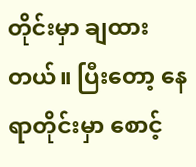တိုင်းမှာ ချထားတယ်။ ပြီးတော့ နေရာတိုင်းမှာ စောင့်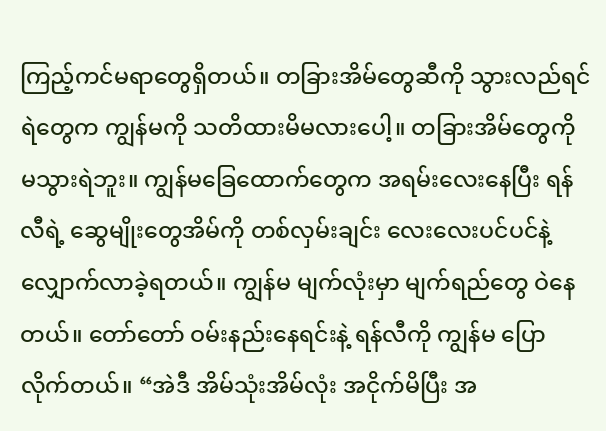ကြည့်ကင်မရာတွေရှိတယ်။ တခြားအိမ်တွေဆီကို သွားလည်ရင် ရဲတွေက ကျွန်မကို သတိထားမိမလားပေါ့။ တခြားအိမ်တွေကို မသွားရဲဘူး။ ကျွန်မခြေထောက်တွေက အရမ်းလေးနေပြီး ရန်လီရဲ့ ဆွေမျိုးတွေအိမ်ကို တစ်လှမ်းချင်း လေးလေးပင်ပင်နဲ့ လျှောက်လာခဲ့ရတယ်။ ကျွန်မ မျက်လုံးမှာ မျက်ရည်တွေ ဝဲနေတယ်။ တော်တော် ဝမ်းနည်းနေရင်းနဲ့ ရန်လီကို ကျွန်မ ပြောလိုက်တယ်။ “အဲဒီ အိမ်သုံးအိမ်လုံး အငိုက်မိပြီး အ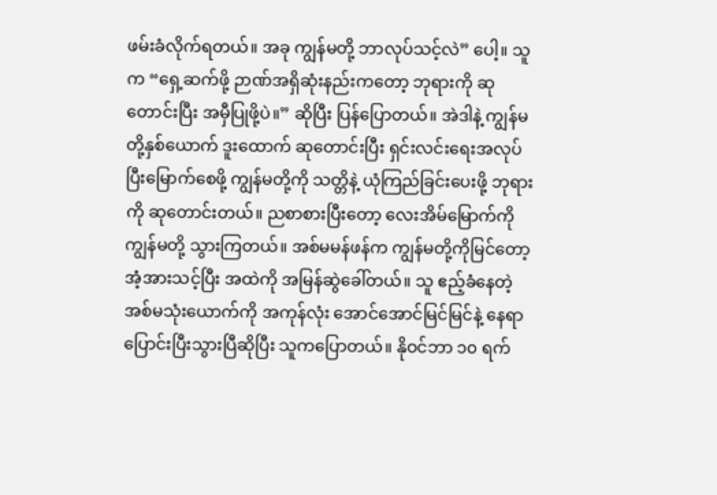ဖမ်းခံလိုက်ရတယ်။ အခု ကျွန်မတို့ ဘာလုပ်သင့်လဲ” ပေါ့။ သူက “ရှေ့ဆက်ဖို့ ဉာဏ်အရှိဆုံးနည်းကတော့ ဘုရားကို ဆုတောင်းပြီး အမှီပြုဖို့ပဲ။” ဆိုပြီး ပြန်ပြောတယ်။ အဲဒါနဲ့ ကျွန်မတို့နှစ်ယောက် ဒူးထောက် ဆုတောင်းပြီး ရှင်းလင်းရေးအလုပ် ပြီးမြောက်စေဖို့ ကျွန်မတို့ကို သတ္တိနဲ့ ယုံကြည်ခြင်းပေးဖို့ ဘုရားကို ဆုတောင်းတယ်။ ညစာစားပြီးတော့ လေးအိမ်မြောက်ကို ကျွန်မတို့ သွားကြတယ်။ အစ်မမန်ဖန်က ကျွန်မတို့ကိုမြင်တော့ အံ့အားသင့်ပြီး အထဲကို အမြန်ဆွဲခေါ်တယ်။ သူ ဧည့်ခံနေတဲ့ အစ်မသုံးယောက်ကို အကုန်လုံး အောင်အောင်မြင်မြင်နဲ့ နေရာပြောင်းပြီးသွားပြီဆိုပြီး သူကပြောတယ်။ နိုဝင်ဘာ ၁၀ ရက်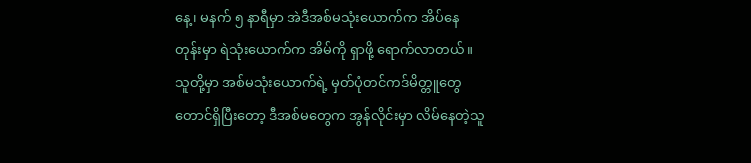နေ့၊ မနက် ၅ နာရီမှာ အဲဒီအစ်မသုံးယောက်က အိပ်နေတုန်းမှာ ရဲသုံးယောက်က အိမ်ကို ရှာဖို့ ရောက်လာတယ်။ သူတို့မှာ အစ်မသုံးယောက်ရဲ့ မှတ်ပုံတင်ကဒ်မိတ္တူတွေတောင်ရှိပြီးတော့ ဒီအစ်မတွေက အွန်လိုင်းမှာ လိမ်နေတဲ့သူ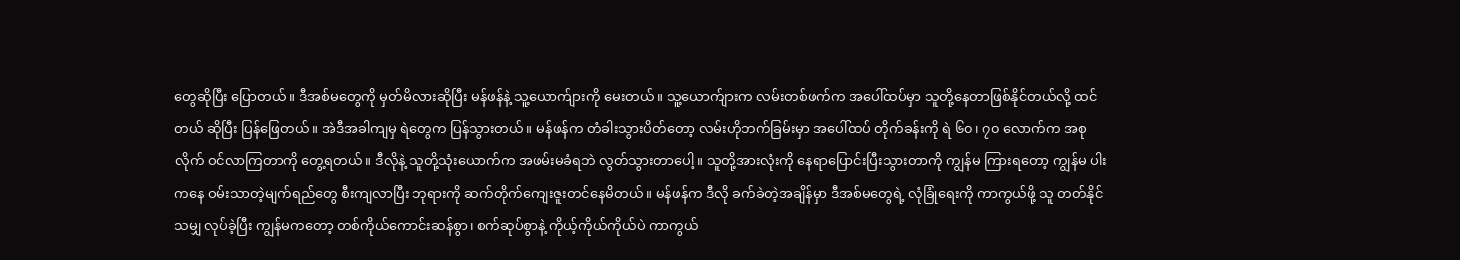တွေဆိုပြီး ပြောတယ်။ ဒီအစ်မတွေကို မှတ်မိလားဆိုပြီး မန်ဖန်နဲ့ သူ့ယောက်ျားကို မေးတယ်။ သူ့ယောက်ျားက လမ်းတစ်ဖက်က အပေါ်ထပ်မှာ သူတို့နေတာဖြစ်နိုင်တယ်လို့ ထင်တယ် ဆိုပြီး ပြန်ဖြေတယ်။ အဲဒီအခါကျမှ ရဲတွေက ပြန်သွားတယ်။ မန်ဖန်က တံခါးသွားပိတ်တော့ လမ်းဟိုဘက်ခြမ်းမှာ အပေါ်ထပ် တိုက်ခန်းကို ရဲ ၆၀၊ ၇၀ လောက်က အစုလိုက် ဝင်လာကြတာကို တွေ့ရတယ်။ ဒီလိုနဲ့ သူတို့သုံးယောက်က အဖမ်းမခံရဘဲ လွတ်သွားတာပေါ့။ သူတို့အားလုံးကို နေရာပြောင်းပြီးသွားတာကို ကျွန်မ ကြားရတော့ ကျွန်မ ပါးကနေ ဝမ်းသာတဲ့မျက်ရည်တွေ စီးကျလာပြီး ဘုရားကို ဆက်တိုက်ကျေးဇူးတင်နေမိတယ်။ မန်ဖန်က ဒီလို ခက်ခဲတဲ့အချိန်မှာ ဒီအစ်မတွေရဲ့ လုံခြုံရေးကို ကာကွယ်ဖို့ သူ တတ်နိုင်သမျှ လုပ်ခဲ့ပြီး ကျွန်မကတော့ တစ်ကိုယ်ကောင်းဆန်စွာ၊ စက်ဆုပ်စွာနဲ့ ကိုယ့်ကိုယ်ကိုယ်ပဲ ကာကွယ်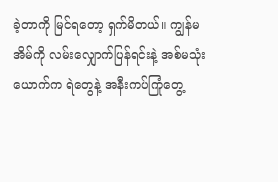ခဲ့တာကို မြင်ရတော့ ရှက်မိတယ်။ ကျွန်မ အိမ်ကို လမ်းလျှောက်ပြန်ရင်းနဲ့ အစ်မသုံးယောက်က ရဲတွေနဲ့ အနီးကပ်ကြုံတွေ့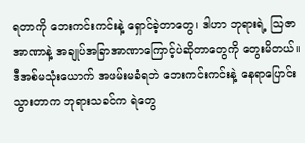ရတာကို ဘေးကင်းကင်းနဲ့ ရှောင်ခဲ့တာတွေ၊ ဒါဟာ ဘုရားရဲ့ ဩဇာအာဏာနဲ့ အချုပ်အခြာအာဏာကြောင့်ပဲဆိုတာတွေကို တွေးမိတယ်။ ဒီအစ်မသုံးယောက် အဖမ်းမခံရဘဲ ဘေးကင်းကင်းနဲ့ နေရာပြောင်းသွားတာက ဘုရားသခင်က ရဲတွေ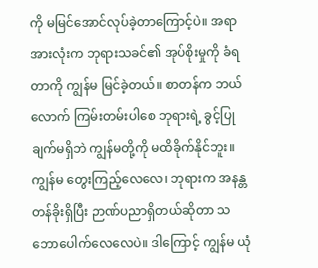ကို မမြင်အောင်လုပ်ခဲ့တာကြောင့်ပဲ။ အရာအားလုံးက ဘုရားသခင်၏ အုပ်စိုးမှုကို ခံရတာကို ကျွန်မ မြင်ခဲ့တယ်။ စာတန်က ဘယ်လောက် ကြမ်းတမ်းပါစေ ဘုရားရဲ့ ခွင့်ပြုချက်မရှိဘဲ ကျွန်မတို့ကို မထိခိုက်နိုင်ဘူး။ ကျွန်မ တွေးကြည့်လေလေ၊ ဘုရားက အနန္တတန်ခိုးရှိပြီး ဉာဏ်ပညာရှိတယ်ဆိုတာ သဘောပေါက်လေလေပဲ။ ဒါကြောင့် ကျွန်မ ယုံ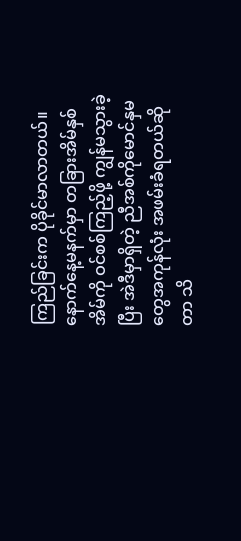ကြည်ခြင်းက ပိုခိုင်မာလာတယ်။
နောက်နေ့မနက်မှာ တခြားအိမ်နှစ်အိမ်ကို ဝင်စစ်ကြည့်ဖို့ ကျွန်မသွားခဲ့ပြီး အဲဒီမှာရှိတဲ့ ညီအစ်ကိုမောင်နှမတွေအကုန်လုံး အဖမ်းခံရတယ်ဆိုတာ သိ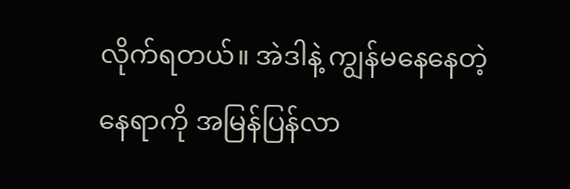လိုက်ရတယ်။ အဲဒါနဲ့ ကျွန်မနေနေတဲ့ နေရာကို အမြန်ပြန်လာ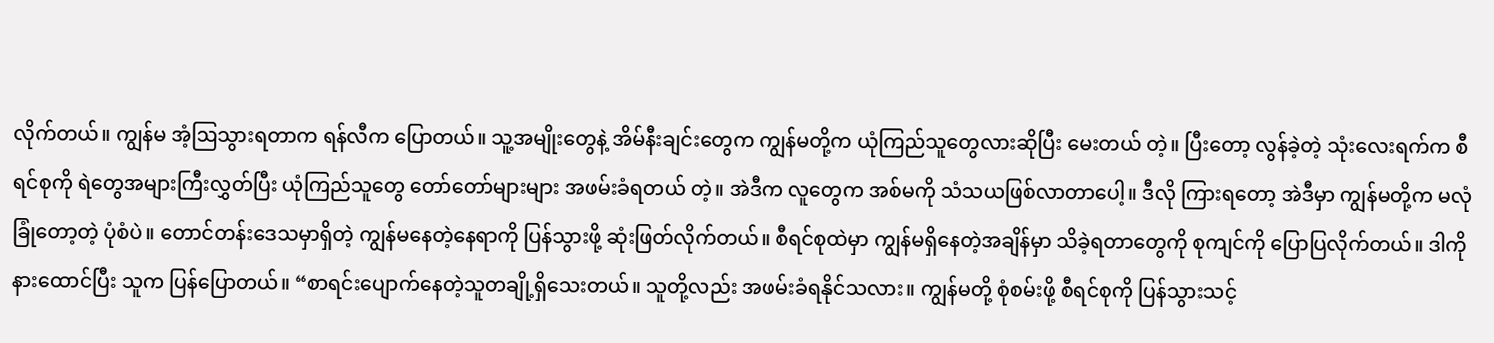လိုက်တယ်။ ကျွန်မ အံ့ဩသွားရတာက ရန်လီက ပြောတယ်။ သူ့အမျိုးတွေနဲ့ အိမ်နီးချင်းတွေက ကျွန်မတို့က ယုံကြည်သူတွေလားဆိုပြီး မေးတယ် တဲ့။ ပြီးတော့ လွန်ခဲ့တဲ့ သုံးလေးရက်က စီရင်စုကို ရဲတွေအများကြီးလွှတ်ပြီး ယုံကြည်သူတွေ တော်တော်များများ အဖမ်းခံရတယ် တဲ့။ အဲဒီက လူတွေက အစ်မကို သံသယဖြစ်လာတာပေါ့။ ဒီလို ကြားရတော့ အဲဒီမှာ ကျွန်မတို့က မလုံခြုံတော့တဲ့ ပုံစံပဲ။ တောင်တန်းဒေသမှာရှိတဲ့ ကျွန်မနေတဲ့နေရာကို ပြန်သွားဖို့ ဆုံးဖြတ်လိုက်တယ်။ စီရင်စုထဲမှာ ကျွန်မရှိနေတဲ့အချိန်မှာ သိခဲ့ရတာတွေကို စုကျင်ကို ပြောပြလိုက်တယ်။ ဒါကို နားထောင်ပြီး သူက ပြန်ပြောတယ်။ “စာရင်းပျောက်နေတဲ့သူတချို့ရှိသေးတယ်။ သူတို့လည်း အဖမ်းခံရနိုင်သလား။ ကျွန်မတို့ စုံစမ်းဖို့ စီရင်စုကို ပြန်သွားသင့်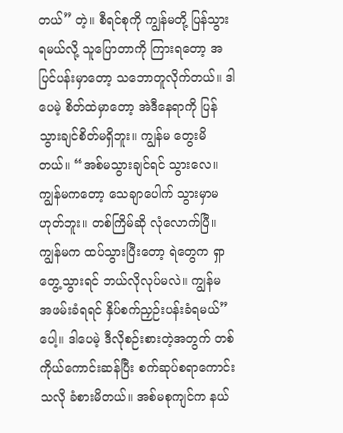တယ်” တဲ့။ စီရင်စုကို ကျွန်မတို့ ပြန်သွားရမယ်လို့ သူပြောတာကို ကြားရတော့ အပြင်ပန်းမှာတော့ သဘောတူလိုက်တယ်။ ဒါပေမဲ့ စိတ်ထဲမှာတော့ အဲဒီနေရာကို ပြန်သွားချင်စိတ်မရှိဘူး။ ကျွန်မ တွေးမိတယ်။ “အစ်မသွားချင်ရင် သွားလေ။ ကျွန်မကတော့ သေချာပေါက် သွားမှာမဟုတ်ဘူး။ တစ်ကြိမ်ဆို လုံလောက်ပြီ။ ကျွန်မက ထပ်သွားပြီးတော့ ရဲတွေက ရှာတွေ့သွားရင် ဘယ်လိုလုပ်မလဲ။ ကျွန်မ အဖမ်းခံရရင် နှိပ်စက်ညှဉ်းပန်းခံရမယ်” ပေါ့။ ဒါပေမဲ့ ဒီလိုစဉ်းစားတဲ့အတွက် တစ်ကိုယ်ကောင်းဆန်ပြီး စက်ဆုပ်စရာကောင်းသလို ခံစားမိတယ်။ အစ်မစုကျင်က နယ်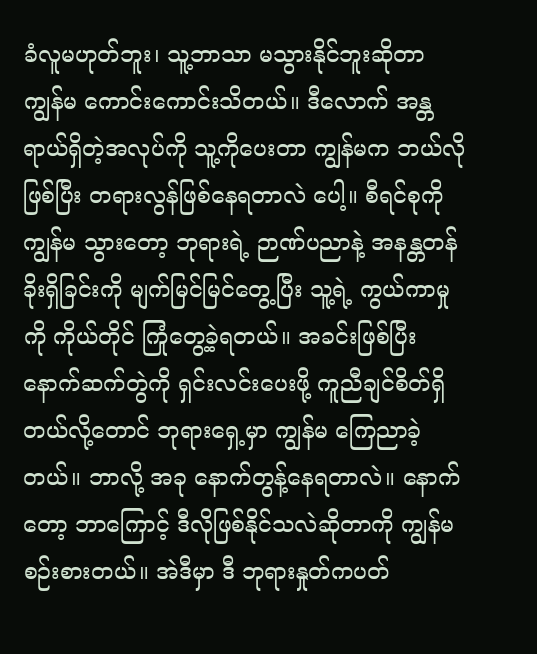ခံလူမဟုတ်ဘူး၊ သူ့ဘာသာ မသွားနိုင်ဘူးဆိုတာ ကျွန်မ ကောင်းကောင်းသိတယ်။ ဒီလောက် အန္တရာယ်ရှိတဲ့အလုပ်ကို သူ့ကိုပေးတာ ကျွန်မက ဘယ်လိုဖြစ်ပြီး တရားလွန်ဖြစ်နေရတာလဲ ပေါ့။ စီရင်စုကို ကျွန်မ သွားတော့ ဘုရားရဲ့ ဉာဏ်ပညာနဲ့ အနန္တတန်ခိုးရှိခြင်းကို မျက်မြင်မြင်တွေ့ပြီး သူ့ရဲ့ ကွယ်ကာမှုကို ကိုယ်တိုင် ကြုံတွေ့ခဲ့ရတယ်။ အခင်းဖြစ်ပြီး နောက်ဆက်တွဲကို ရှင်းလင်းပေးဖို့ ကူညီချင်စိတ်ရှိတယ်လို့တောင် ဘုရားရှေ့မှာ ကျွန်မ ကြေညာခဲ့တယ်။ ဘာလို့ အခု နောက်တွန့်နေရတာလဲ။ နောက်တော့ ဘာကြောင့် ဒီလိုဖြစ်နိုင်သလဲဆိုတာကို ကျွန်မ စဉ်းစားတယ်။ အဲဒီမှာ ဒီ ဘုရားနှုတ်ကပတ်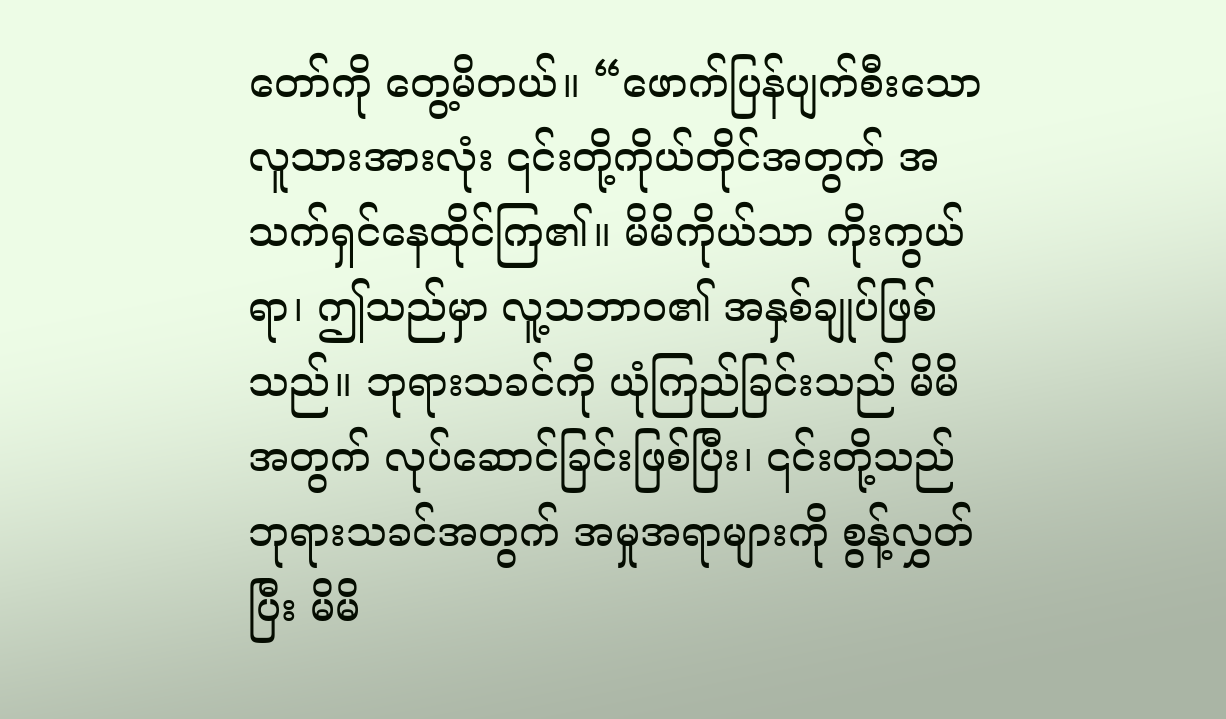တော်ကို တွေ့မိတယ်။ “ဖောက်ပြန်ပျက်စီးသော လူသားအားလုံး ၎င်းတို့ကိုယ်တိုင်အတွက် အသက်ရှင်နေထိုင်ကြ၏။ မိမိကိုယ်သာ ကိုးကွယ်ရာ၊ ဤသည်မှာ လူ့သဘာဝ၏ အနှစ်ချုပ်ဖြစ်သည်။ ဘုရားသခင်ကို ယုံကြည်ခြင်းသည် မိမိအတွက် လုပ်ဆောင်ခြင်းဖြစ်ပြီး၊ ၎င်းတို့သည် ဘုရားသခင်အတွက် အမှုအရာများကို စွန့်လွှတ်ပြီး မိမိ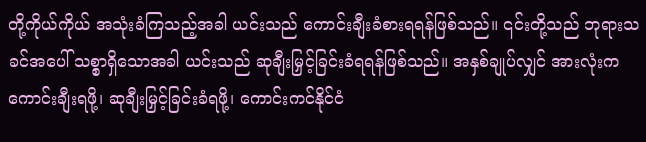တို့ကိုယ်ကိုယ် အသုံးခံကြသည့်အခါ ယင်းသည် ကောင်းချီးခံစားရရန်ဖြစ်သည်။ ၎င်းတို့သည် ဘုရားသခင်အပေါ် သစ္စာရှိသောအခါ ယင်းသည် ဆုချီးမြှင့်ခြင်းခံရရန်ဖြစ်သည်။ အနှစ်ချုပ်လျှင် အားလုံးက ကောင်းချီးရဖို့၊ ဆုချီးမြှင့်ခြင်းခံရဖို့၊ ကောင်းကင်နိုင်ငံ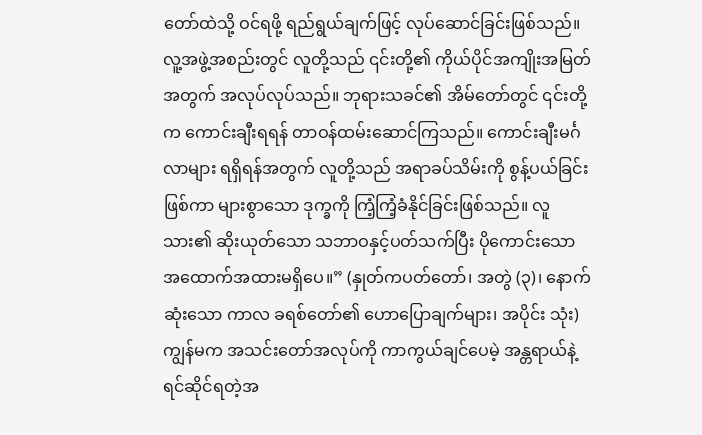တော်ထဲသို့ ဝင်ရဖို့ ရည်ရွယ်ချက်ဖြင့် လုပ်ဆောင်ခြင်းဖြစ်သည်။ လူ့အဖွဲ့အစည်းတွင် လူတို့သည် ၎င်းတို့၏ ကိုယ်ပိုင်အကျိုးအမြတ်အတွက် အလုပ်လုပ်သည်။ ဘုရားသခင်၏ အိမ်တော်တွင် ၎င်းတို့က ကောင်းချီးရရန် တာဝန်ထမ်းဆောင်ကြသည်။ ကောင်းချီးမင်္ဂလာများ ရရှိရန်အတွက် လူတို့သည် အရာခပ်သိမ်းကို စွန့်ပယ်ခြင်းဖြစ်ကာ များစွာသော ဒုက္ခကို ကြံ့ကြံ့ခံနိုင်ခြင်းဖြစ်သည်။ လူသား၏ ဆိုးယုတ်သော သဘာဝနှင့်ပတ်သက်ပြီး ပိုကောင်းသော အထောက်အထားမရှိပေ။” (နှုတ်ကပတ်တော်၊ အတွဲ (၃)၊ နောက်ဆုံးသော ကာလ ခရစ်တော်၏ ဟောပြောချက်များ၊ အပိုင်း သုံး) ကျွန်မက အသင်းတော်အလုပ်ကို ကာကွယ်ချင်ပေမဲ့ အန္တရာယ်နဲ့ ရင်ဆိုင်ရတဲ့အ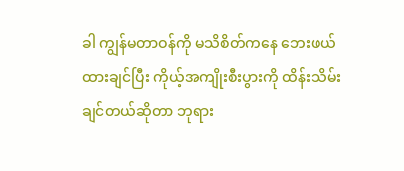ခါ ကျွန်မတာဝန်ကို မသိစိတ်ကနေ ဘေးဖယ်ထားချင်ပြီး ကိုယ့်အကျိုးစီးပွားကို ထိန်းသိမ်းချင်တယ်ဆိုတာ ဘုရား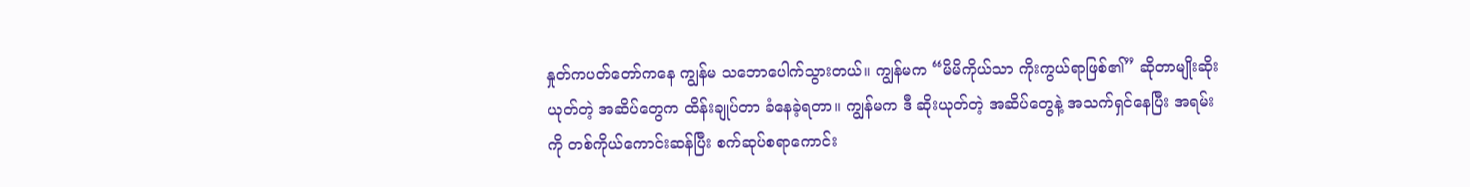နှုတ်ကပတ်တော်ကနေ ကျွန်မ သဘောပေါက်သွားတယ်။ ကျွန်မက “မိမိကိုယ်သာ ကိုးကွယ်ရာဖြစ်၏” ဆိုတာမျိုးဆိုးယုတ်တဲ့ အဆိပ်တွေက ထိန်းချုပ်တာ ခံနေခဲ့ရတာ။ ကျွန်မက ဒီ ဆိုးယုတ်တဲ့ အဆိပ်တွေနဲ့ အသက်ရှင်နေပြီး အရမ်းကို တစ်ကိုယ်ကောင်းဆန်ပြီး စက်ဆုပ်စရာကောင်း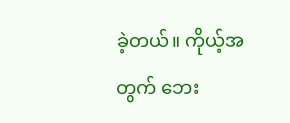ခဲ့တယ်။ ကိုယ့်အတွက် ဘေး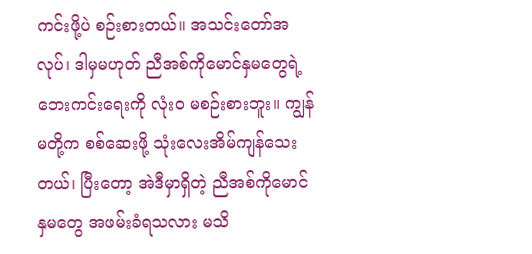ကင်းဖို့ပဲ စဉ်းစားတယ်။ အသင်းတော်အလုပ်၊ ဒါမှမဟုတ် ညီအစ်ကိုမောင်နှမတွေရဲ့ ဘေးကင်းရေးကို လုံးဝ မစဉ်းစားဘူး။ ကျွန်မတို့က စစ်ဆေးဖို့ သုံးလေးအိမ်ကျန်သေးတယ်၊ ပြီးတော့ အဲဒီမှာရှိတဲ့ ညီအစ်ကိုမောင်နှမတွေ အဖမ်းခံရသလား မသိ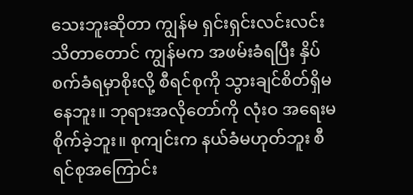သေးဘူးဆိုတာ ကျွန်မ ရှင်းရှင်းလင်းလင်း သိတာတောင် ကျွန်မက အဖမ်းခံရပြီး နှိပ်စက်ခံရမှာစိုးလို့ စီရင်စုကို သွားချင်စိတ်ရှိမနေဘူး။ ဘုရားအလိုတော်ကို လုံးဝ အရေးမစိုက်ခဲ့ဘူး။ စုကျင်းက နယ်ခံမဟုတ်ဘူး စီရင်စုအကြောင်း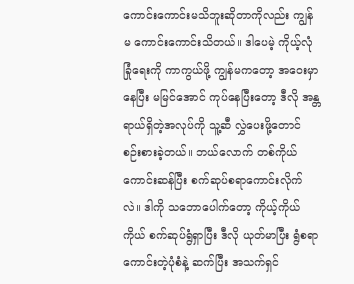ကောင်းကောင်းမသိဘူးဆိုတာကိုလည်း ကျွန်မ ကောင်းကောင်းသိတယ်။ ဒါပေမဲ့ ကိုယ့်လုံခြုံရေးကို ကာကွယ်ဖို့ ကျွန်မကတော့ အဝေးမှာနေပြီး မမြင်အောင် ကုပ်နေပြီးတော့ ဒီလို အန္တရာယ်ရှိတဲ့အလုပ်ကို သူ့ဆီ လွှဲပေးဖို့တောင် စဉ်းစားခဲ့တယ်။ ဘယ်လောက် တစ်ကိုယ်ကောင်းဆန်ပြီး စက်ဆုပ်စရာကောင်းလိုက်လဲ။ ဒါကို သဘောပေါက်တော့ ကိုယ့်ကိုယ်ကိုယ် စက်ဆုပ်ရွံရှာပြီး ဒီလို ယုတ်မာပြီး ရွံစရာကောင်းတဲ့ပုံစံနဲ့ ဆက်ပြီး အသက်ရှင်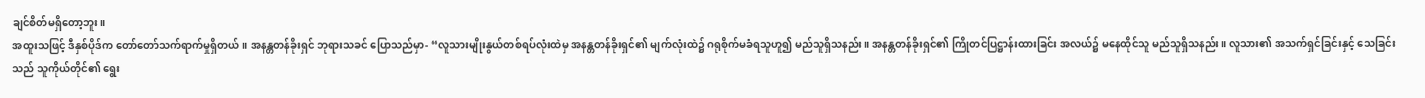ချင်စိတ်မရှိတော့ဘူး။
အထူးသဖြင့် ဒီနှစ်ပိုဒ်က တော်တော်သက်ရာက်မှုရှိတယ်။ အနန္တတန်ခိုးရှင် ဘုရားသခင် ပြောသည်မှာ- “လူသားမျိုးနွယ်တစ်ရပ်လုံးထဲမှ အနန္တတန်ခိုးရှင်၏ မျက်လုံးထဲ၌ ဂရုစိုက်မခံရသူဟူ၍ မည်သူရှိသနည်း။ အနန္တတန်ခိုးရှင်၏ ကြိုတင်ပြဋ္ဌာန်းထားခြင်း အလယ်၌ မနေထိုင်သူ မည်သူရှိသနည်း။ လူသား၏ အသက်ရှင်ခြင်းနှင့် သေခြင်းသည် သူကိုယ်တိုင်၏ ရွေး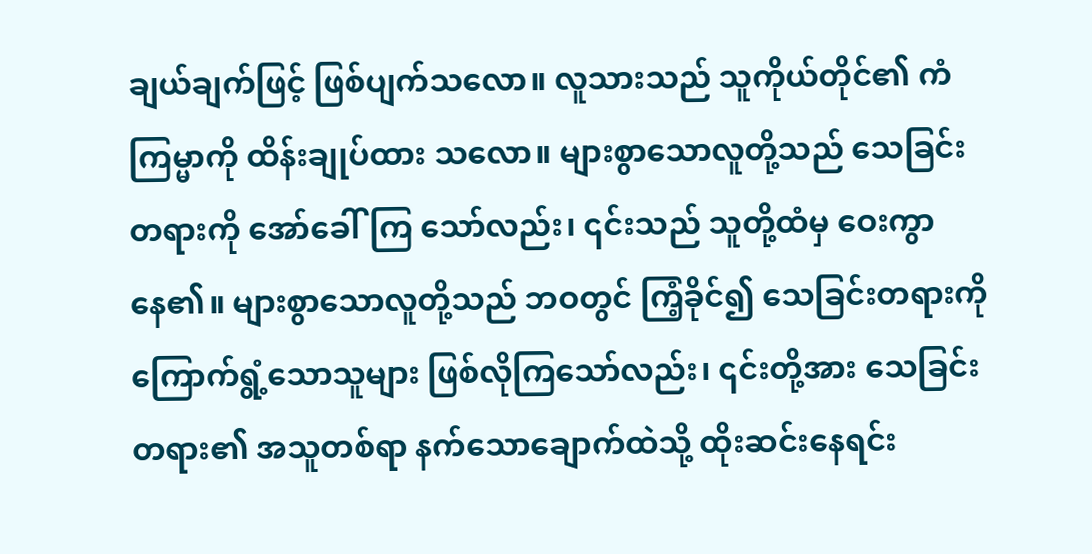ချယ်ချက်ဖြင့် ဖြစ်ပျက်သလော။ လူသားသည် သူကိုယ်တိုင်၏ ကံကြမ္မာကို ထိန်းချုပ်ထား သလော။ များစွာသောလူတို့သည် သေခြင်းတရားကို အော်ခေါ်ကြ သော်လည်း၊ ၎င်းသည် သူတို့ထံမှ ဝေးကွာနေ၏။ များစွာသောလူတို့သည် ဘဝတွင် ကြံ့ခိုင်၍ သေခြင်းတရားကို ကြောက်ရွံ့သောသူများ ဖြစ်လိုကြသော်လည်း၊ ၎င်းတို့အား သေခြင်းတရား၏ အသူတစ်ရာ နက်သောချောက်ထဲသို့ ထိုးဆင်းနေရင်း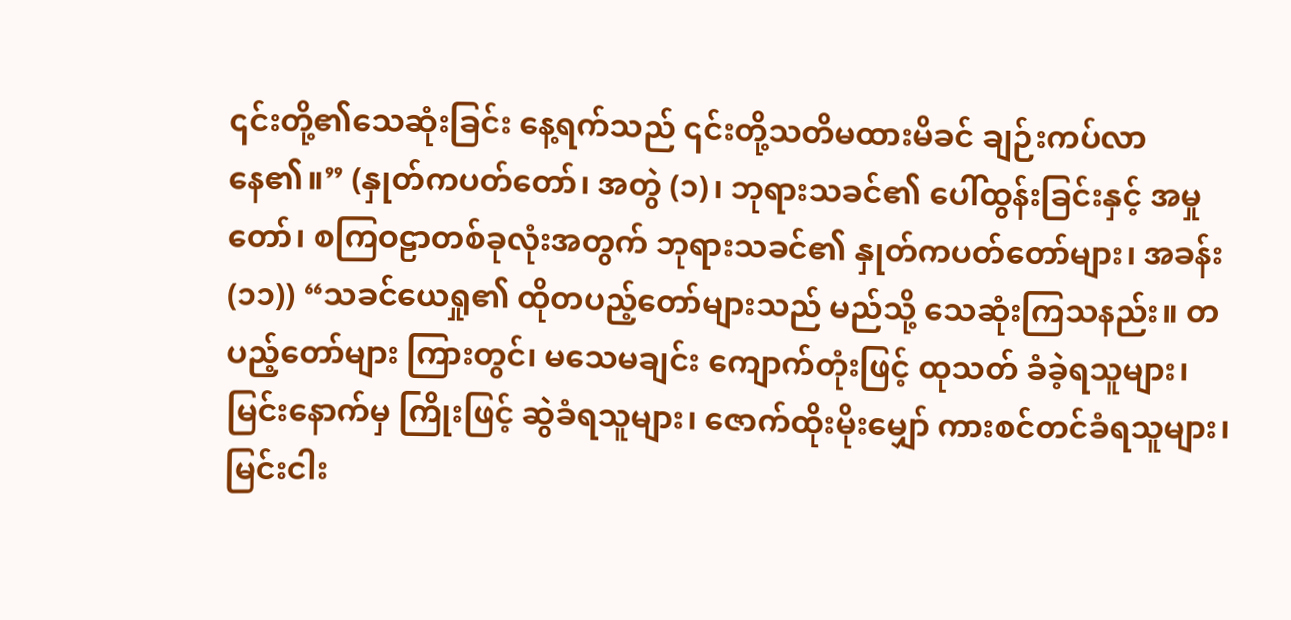၎င်းတို့၏သေဆုံးခြင်း နေ့ရက်သည် ၎င်းတို့သတိမထားမိခင် ချဉ်းကပ်လာနေ၏။” (နှုတ်ကပတ်တော်၊ အတွဲ (၁)၊ ဘုရားသခင်၏ ပေါ်ထွန်းခြင်းနှင့် အမှုတော်၊ စကြဝဠာတစ်ခုလုံးအတွက် ဘုရားသခင်၏ နှုတ်ကပတ်တော်များ၊ အခန်း (၁၁)) “သခင်ယေရှု၏ ထိုတပည့်တော်များသည် မည်သို့ သေဆုံးကြသနည်း။ တပည့်တော်များ ကြားတွင်၊ မသေမချင်း ကျောက်တုံးဖြင့် ထုသတ် ခံခဲ့ရသူများ၊ မြင်းနောက်မှ ကြိုးဖြင့် ဆွဲခံရသူများ၊ ဇောက်ထိုးမိုးမျှော် ကားစင်တင်ခံရသူများ၊ မြင်းငါး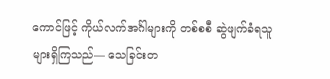ကောင်ဖြင့် ကိုယ်လက်အင်္ဂါများကို တစ်စစီ ဆွဲဖျက်ခံရသူများရှိကြသည်— သေခြင်းတ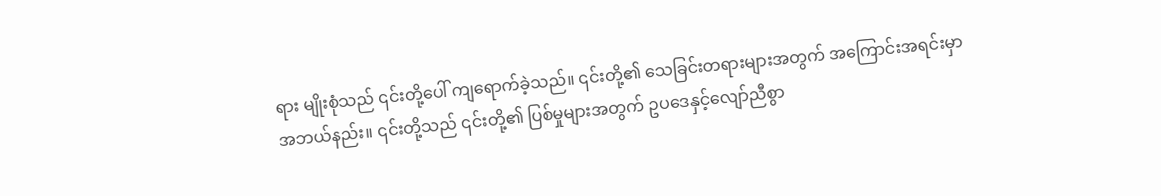ရား မျိုးစုံသည် ၎င်းတို့ပေါ် ကျရောက်ခဲ့သည်။ ၎င်းတို့၏ သေခြင်းတရားများအတွက် အကြောင်းအရင်းမှာ အဘယ်နည်း။ ၎င်းတို့သည် ၎င်းတို့၏ ပြစ်မှုများအတွက် ဥပဒေနှင့်လျော်ညီစွာ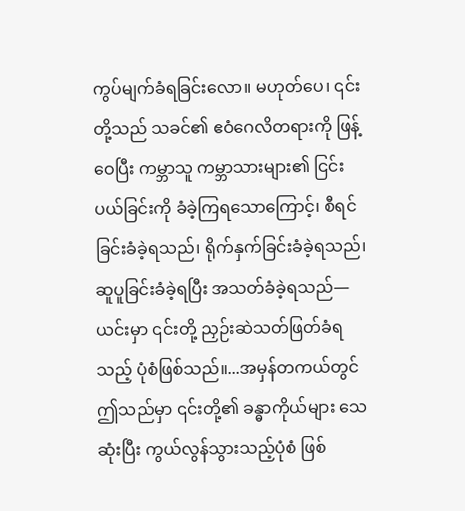ကွပ်မျက်ခံရခြင်းလော။ မဟုတ်ပေ၊ ၎င်းတို့သည် သခင်၏ ဧဝံဂေလိတရားကို ဖြန့်ဝေပြီး ကမ္ဘာသူ ကမ္ဘာသားများ၏ ငြင်းပယ်ခြင်းကို ခံခဲ့ကြရသောကြောင့်၊ စီရင်ခြင်းခံခဲ့ရသည်၊ ရိုက်နှက်ခြင်းခံခဲ့ရသည်၊ ဆူပူခြင်းခံခဲ့ရပြီး အသတ်ခံခဲ့ရသည်— ယင်းမှာ ၎င်းတို့ ညှဉ်းဆဲသတ်ဖြတ်ခံရသည့် ပုံစံဖြစ်သည်။...အမှန်တကယ်တွင် ဤသည်မှာ ၎င်းတို့၏ ခန္ဓာကိုယ်များ သေဆုံးပြီး ကွယ်လွန်သွားသည့်ပုံစံ ဖြစ်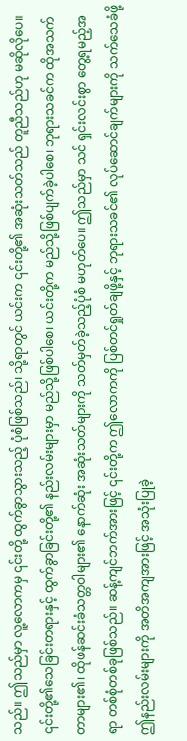သည်။ ဤသည်မှာ လူ့လောကမှ ၎င်းတို့ ထွက်ခွာသွားသည့် ပုံစံဖြစ်သည်၊ သို့ရာတွင် ယင်းက ၎င်းတို့၏ အဆုံးသတ်သည် တူညီသည်ဟု မဆိုလိုပေ။ ၎င်းတို့၏သေခြင်းတရားနှင့် ထွက်ခွာခြင်းတို့၏ နည်းလမ်းများမှာ မည်သို့ဖြစ်ပါစေ၊ ယင်းတို့က မည်သို့ဖြစ်ပျက်ခဲ့ပါစေ၊ ဘုရားသခင်က ထိုအသက်တာများ၏၊ ထိုဖန်ဆင်းခံသတ္တဝါများ၏ နောက်ဆုံး အဆုံးသတ်များကို သတ်မှတ်ခဲ့သည့်ပုံစံ မဟုတ်ပေ။ ဤသည်မှာ သင် ရှင်းလင်းစွာ တွေ့ရမည့်အရာ တစ်စုံတစ်ခုဖြစ်သည်။ ဆန့်ကျင်ဘက်အားဖြင့် ၎င်းတို့က ဤလောကကို ပြစ်တင်ရှုတ်ချဖို့နှင့် ဘုရားသခင်၏ လုပ်ဆောင်ချက်များကို သက်သေခံဖို့ ဤနည်းလမ်းများကို အတိအကျအားဖြင့် အသုံးပြုခဲ့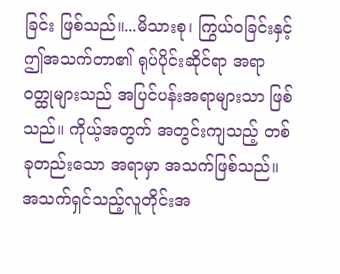ခြင်း ဖြစ်သည်။...မိသားစု၊ ကြွယ်ဝခြင်းနှင့် ဤအသက်တာ၏ ရုပ်ပိုင်းဆိုင်ရာ အရာဝတ္ထုများသည် အပြင်ပန်းအရာများသာ ဖြစ်သည်။ ကိုယ့်အတွက် အတွင်းကျသည့် တစ်ခုတည်းသော အရာမှာ အသက်ဖြစ်သည်။ အသက်ရှင်သည့်လူတိုင်းအ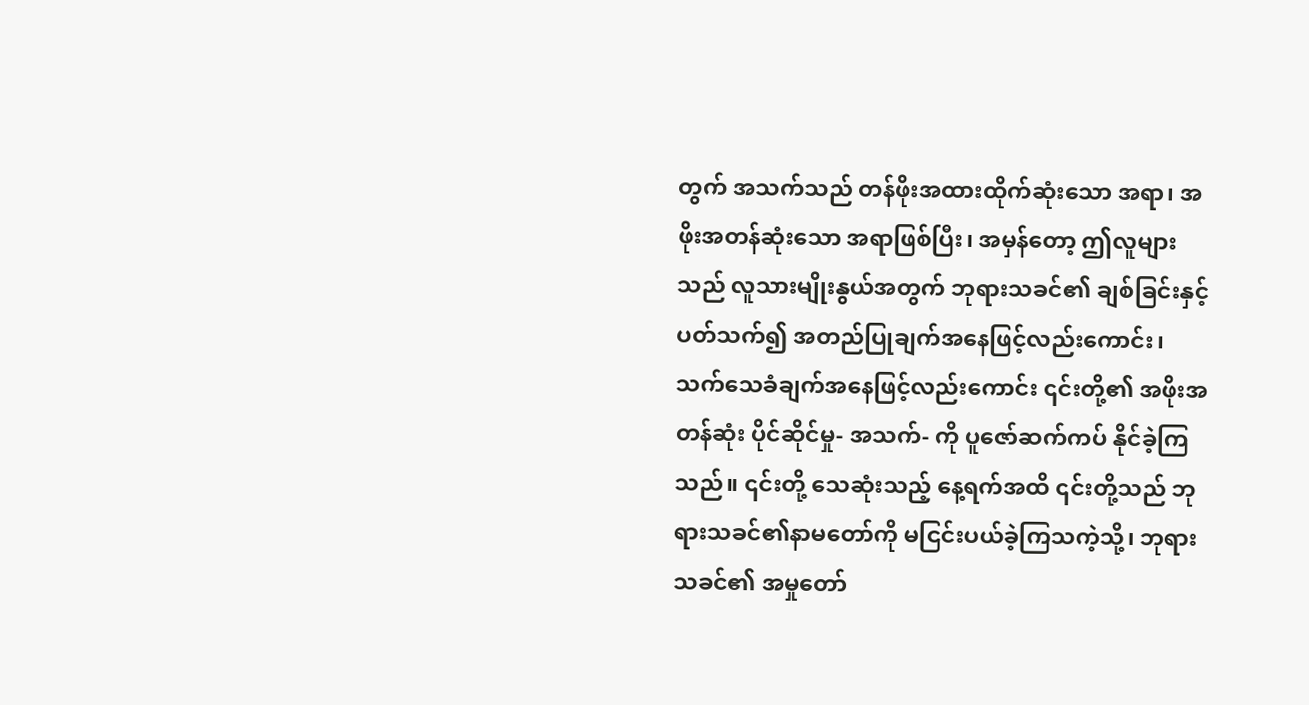တွက် အသက်သည် တန်ဖိုးအထားထိုက်ဆုံးသော အရာ၊ အဖိုးအတန်ဆုံးသော အရာဖြစ်ပြီး၊ အမှန်တော့ ဤလူများသည် လူသားမျိုးနွယ်အတွက် ဘုရားသခင်၏ ချစ်ခြင်းနှင့်ပတ်သက်၍ အတည်ပြုချက်အနေဖြင့်လည်းကောင်း၊ သက်သေခံချက်အနေဖြင့်လည်းကောင်း ၎င်းတို့၏ အဖိုးအတန်ဆုံး ပိုင်ဆိုင်မှု- အသက်- ကို ပူဇော်ဆက်ကပ် နိုင်ခဲ့ကြသည်။ ၎င်းတို့ သေဆုံးသည့် နေ့ရက်အထိ ၎င်းတို့သည် ဘုရားသခင်၏နာမတော်ကို မငြင်းပယ်ခဲ့ကြသကဲ့သို့၊ ဘုရားသခင်၏ အမှုတော်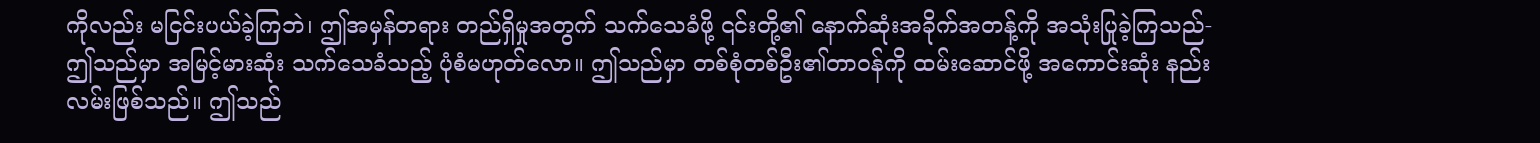ကိုလည်း မငြင်းပယ်ခဲ့ကြဘဲ၊ ဤအမှန်တရား တည်ရှိမှုအတွက် သက်သေခံဖို့ ၎င်းတို့၏ နောက်ဆုံးအခိုက်အတန့်ကို အသုံးပြုခဲ့ကြသည်- ဤသည်မှာ အမြင့်မားဆုံး သက်သေခံသည့် ပုံစံမဟုတ်လော။ ဤသည်မှာ တစ်စုံတစ်ဦး၏တာဝန်ကို ထမ်းဆောင်ဖို့ အကောင်းဆုံး နည်းလမ်းဖြစ်သည်။ ဤသည်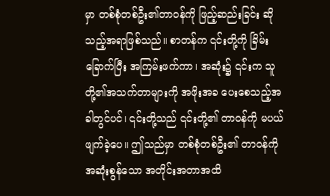မှာ တစ်စုံတစ်ဦး၏တာဝန်ကို ဖြည့်ဆည်းခြင်း ဆိုသည့်အရာဖြစ်သည်။ စာတန်က ၎င်းတို့ကို ခြိမ်းခြောက်ပြီး အကြမ်းဖက်ကာ၊ အဆုံး၌ ၎င်းက သူတို့၏အသက်တာများကို အဖိုးအခ ပေးစေသည့်အခါတွင်ပင်၊ ၎င်းတို့သည် ၎င်းတို့၏ တာဝန်ကို မပယ်ဖျက်ခဲ့ပေ။ ဤသည်မှာ တစ်စုံတစ်ဦး၏ တာဝန်ကို အဆုံးစွန်သော အတိုင်းအတာအထိ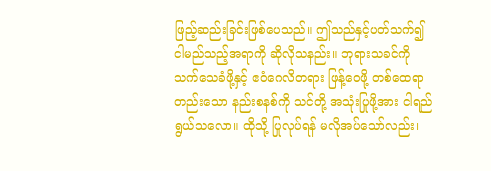ဖြည့်ဆည်းခြင်းဖြစ်ပေသည်။ ဤသည်နှင့်ပတ်သက်၍ ငါမည်သည့်အရာကို ဆိုလိုသနည်း။ ဘုရားသခင်ကို သက်သေခံဖို့နှင့် ဧဝံဂေလိတရား ဖြန့်ဝေဖို့ တစ်ထေရာတည်းသော နည်းစနစ်ကို သင်တို့ အသုံးပြုဖို့အား ငါရည်ရွယ်သလော။ ထိုသို့ ပြုလုပ်ရန် မလိုအပ်သော်လည်း၊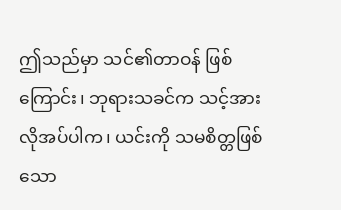ဤသည်မှာ သင်၏တာဝန် ဖြစ်ကြောင်း၊ ဘုရားသခင်က သင့်အား လိုအပ်ပါက၊ ယင်းကို သမစိတ္တဖြစ်သော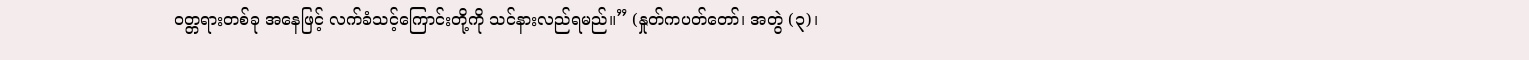ဝတ္တရားတစ်ခု အနေဖြင့် လက်ခံသင့်ကြောင်းတို့ကို သင်နားလည်ရမည်။” (နှုတ်ကပတ်တော်၊ အတွဲ (၃)၊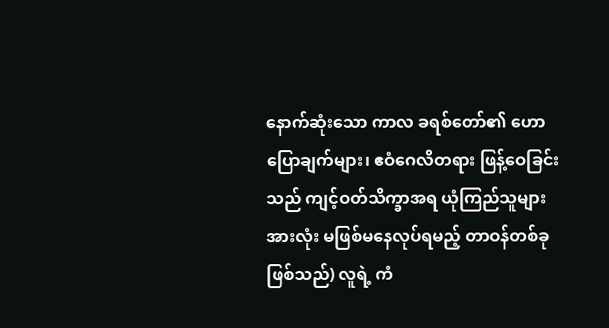နောက်ဆုံးသော ကာလ ခရစ်တော်၏ ဟောပြောချက်များ၊ ဧဝံဂေလိတရား ဖြန့်ဝေခြင်းသည် ကျင့်ဝတ်သိက္ခာအရ ယုံကြည်သူများအားလုံး မဖြစ်မနေလုပ်ရမည့် တာဝန်တစ်ခုဖြစ်သည်) လူရဲ့ ကံ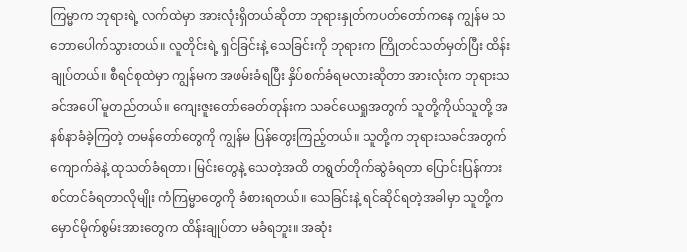ကြမ္မာက ဘုရားရဲ့ လက်ထဲမှာ အားလုံးရှိတယ်ဆိုတာ ဘုရားနှုတ်ကပတ်တော်ကနေ ကျွန်မ သဘောပေါက်သွားတယ်။ လူတိုင်းရဲ့ ရှင်ခြင်းနဲ့ သေခြင်းကို ဘုရားက ကြိုတင်သတ်မှတ်ပြီး ထိန်းချုပ်တယ်။ စီရင်စုထဲမှာ ကျွန်မက အဖမ်းခံရပြီး နှိပ်စက်ခံရမလားဆိုတာ အားလုံးက ဘုရားသခင်အပေါ် မူတည်တယ်။ ကျေးဇူးတော်ခေတ်တုန်းက သခင်ယေရှုအတွက် သူတို့ကိုယ်သူတို့ အနစ်နာခံခဲ့ကြတဲ့ တမန်တော်တွေကို ကျွန်မ ပြန်တွေးကြည့်တယ်။ သူတို့က ဘုရားသခင်အတွက် ကျောက်ခဲနဲ့ ထုသတ်ခံရတာ၊ မြင်းတွေနဲ့ သေတဲ့အထိ တရွတ်တိုက်ဆွဲခံရတာ ပြောင်းပြန်ကားစင်တင်ခံရတာလိုမျိုး ကံကြမ္မာတွေကို ခံစားရတယ်။ သေခြင်းနဲ့ ရင်ဆိုင်ရတဲ့အခါမှာ သူတို့က မှောင်မိုက်စွမ်းအားတွေက ထိန်းချုပ်တာ မခံရဘူး။ အဆုံး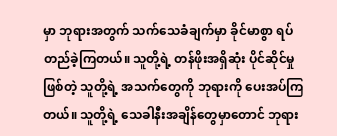မှာ ဘုရားအတွက် သက်သေခံချက်မှာ ခိုင်မာစွာ ရပ်တည်ခဲ့ကြတယ်။ သူတို့ရဲ့ တန်ဖိုးအရှိဆုံး ပိုင်ဆိုင်မှုဖြစ်တဲ့ သူတို့ရဲ့ အသက်တွေကို ဘုရားကို ပေးအပ်ကြတယ်။ သူတို့ရဲ့ သေခါနီးအချိန်တွေမှာတောင် ဘုရား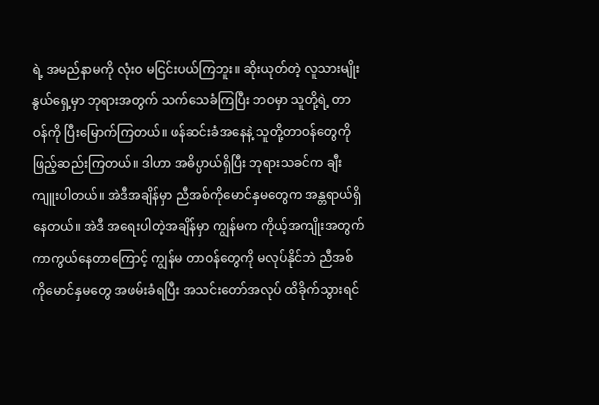ရဲ့ အမည်နာမကို လုံးဝ မငြင်းပယ်ကြဘူး။ ဆိုးယုတ်တဲ့ လူသားမျိုးနွယ်ရှေ့မှာ ဘုရားအတွက် သက်သေခံကြပြီး ဘဝမှာ သူတို့ရဲ့ တာဝန်ကို ပြီးမြောက်ကြတယ်။ ဖန်ဆင်းခံအနေနဲ့ သူတို့တာဝန်တွေကို ဖြည့်ဆည်းကြတယ်။ ဒါဟာ အဓိပ္ပာယ်ရှိပြီး ဘုရားသခင်က ချီးကျူးပါတယ်။ အဲဒီအချိန်မှာ ညီအစ်ကိုမောင်နှမတွေက အန္တရာယ်ရှိနေတယ်။ အဲဒီ အရေးပါတဲ့အချိန်မှာ ကျွန်မက ကိုယ့်အကျိုးအတွက် ကာကွယ်နေတာကြောင့် ကျွန်မ တာဝန်တွေကို မလုပ်နိုင်ဘဲ ညီအစ်ကိုမောင်နှမတွေ အဖမ်းခံရပြီး အသင်းတော်အလုပ် ထိခိုက်သွားရင်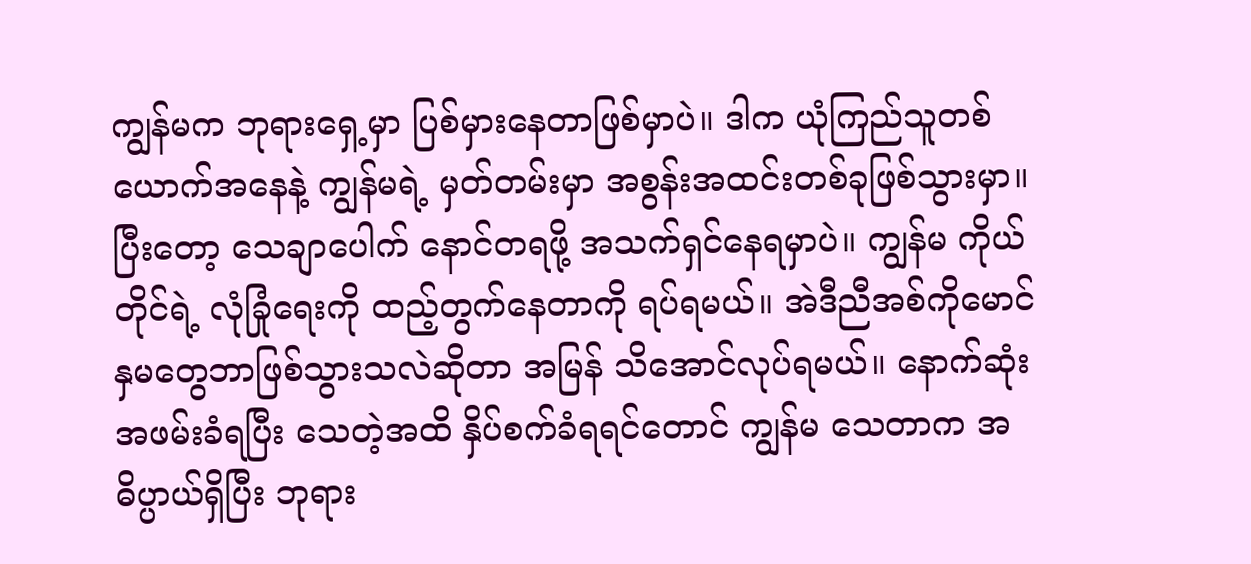ကျွန်မက ဘုရားရှေ့မှာ ပြစ်မှားနေတာဖြစ်မှာပဲ။ ဒါက ယုံကြည်သူတစ်ယောက်အနေနဲ့ ကျွန်မရဲ့ မှတ်တမ်းမှာ အစွန်းအထင်းတစ်ခုဖြစ်သွားမှာ။ ပြီးတော့ သေချာပေါက် နောင်တရဖို့ အသက်ရှင်နေရမှာပဲ။ ကျွန်မ ကိုယ်တိုင်ရဲ့ လုံခြုံရေးကို ထည့်တွက်နေတာကို ရပ်ရမယ်။ အဲဒီညီအစ်ကိုမောင်နှမတွေဘာဖြစ်သွားသလဲဆိုတာ အမြန် သိအောင်လုပ်ရမယ်။ နောက်ဆုံး အဖမ်းခံရပြီး သေတဲ့အထိ နှိပ်စက်ခံရရင်တောင် ကျွန်မ သေတာက အဓိပ္ပာယ်ရှိပြီး ဘုရား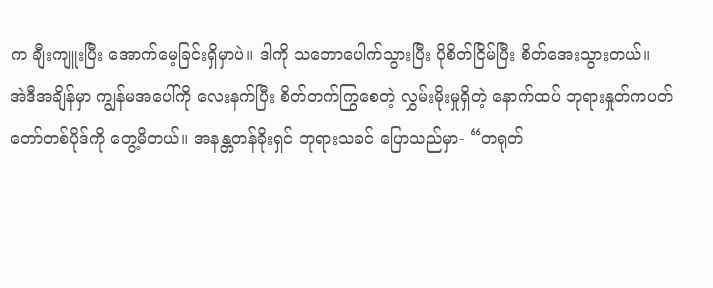က ချီးကျူးပြီး အောက်မေ့ခြင်းရှိမှာပဲ။ ဒါကို သဘောပေါက်သွားပြီး ပိုစိတ်ငြိမ်ပြီး စိတ်အေးသွားတယ်။
အဲဒီအချိန်မှာ ကျွန်မအပေါ်ကို လေးနက်ပြီး စိတ်တက်ကြွစေတဲ့ လွှမ်းမိုးမှုရှိတဲ့ နောက်ထပ် ဘုရားနှုတ်ကပတ်တော်တစ်ပိုဒ်ကို တွေ့မိတယ်။ အနန္တတန်ခိုးရှင် ဘုရားသခင် ပြောသည်မှာ- “တရုတ်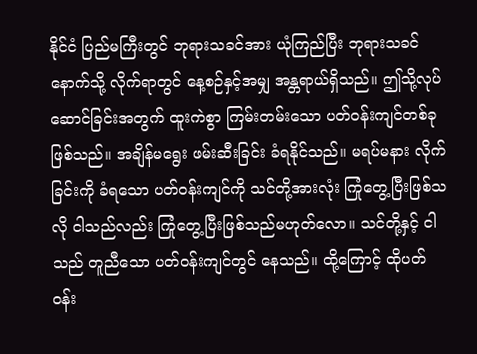နိုင်ငံ ပြည်မကြီးတွင် ဘုရားသခင်အား ယုံကြည်ပြီး ဘုရားသခင်နောက်သို့ လိုက်ရာတွင် နေ့စဉ်နှင့်အမျှ အန္တရာယ်ရှိသည်။ ဤသို့လုပ်ဆောင်ခြင်းအတွက် ထူးကဲစွာ ကြမ်းတမ်းသော ပတ်ဝန်းကျင်တစ်ခုဖြစ်သည်။ အချိန်မရွေး ဖမ်းဆီးခြင်း ခံရနိုင်သည်။ မရပ်မနား လိုက်ခြင်းကို ခံရသော ပတ်ဝန်းကျင်ကို သင်တို့အားလုံး ကြုံတွေ့ပြီးဖြစ်သလို ငါသည်လည်း ကြုံတွေ့ပြီးဖြစ်သည်မဟုတ်လော။ သင်တို့နှင့် ငါသည် တူညီသော ပတ်ဝန်းကျင်တွင် နေသည်။ ထို့ကြောင့် ထိုပတ်ဝန်း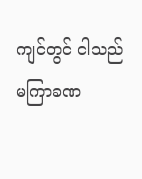ကျင်တွင် ငါသည် မကြာခဏ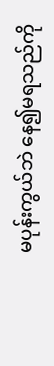မပုန်းကွယ်ဘဲ နေ၍မရသည်ကို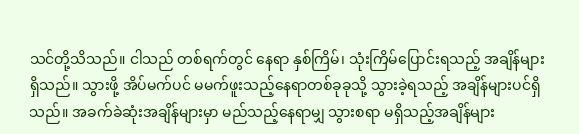သင်တို့သိသည်။ ငါသည် တစ်ရက်တွင် နေရာ နှစ်ကြိမ်၊ သုံးကြိမ်ပြောင်းရသည့် အချိန်များရှိသည်။ သွားဖို့ အိပ်မက်ပင် မမက်ဖူးသည့်နေရာတစ်ခုခုသို့ သွားခဲ့ရသည့် အချိန်များပင်ရှိသည်။ အခက်ခဲဆုံးအချိန်များမှာ မည်သည့်နေရာမျှ သွားစရာ မရှိသည့်အချိန်များ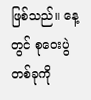ဖြစ်သည်။ နေ့တွင် စုဝေးပွဲတစ်ခုကို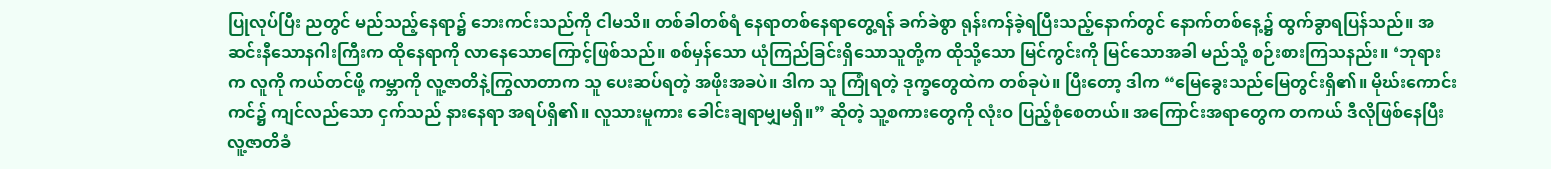ပြုလုပ်ပြီး ညတွင် မည်သည့်နေရာ၌ ဘေးကင်းသည်ကို ငါမသိ။ တစ်ခါတစ်ရံ နေရာတစ်နေရာတွေ့ရန် ခက်ခဲစွာ ရုန်းကန်ခဲ့ရပြီးသည့်နောက်တွင် နောက်တစ်နေ့၌ ထွက်ခွာရပြန်သည်။ အဆင်းနီသောနဂါးကြီးက ထိုနေရာကို လာနေသောကြောင့်ဖြစ်သည်။ စစ်မှန်သော ယုံကြည်ခြင်းရှိသောသူတို့က ထိုသို့သော မြင်ကွင်းကို မြင်သောအခါ မည်သို့ စဉ်းစားကြသနည်း။ ‘ဘုရားက လူကို ကယ်တင်ဖို့ ကမ္ဘာကို လူ့ဇာတိနဲ့ကြွလာတာက သူ ပေးဆပ်ရတဲ့ အဖိုးအခပဲ။ ဒါက သူ ကြုံရတဲ့ ဒုက္ခတွေထဲက တစ်ခုပဲ။ ပြီးတော့ ဒါက “မြေခွေးသည်မြေတွင်းရှိ၏။ မိုဃ်းကောင်းကင်၌ ကျင်လည်သော ငှက်သည် နားနေရာ အရပ်ရှိ၏။ လူသားမူကား ခေါင်းချရာမျှမရှိ။” ဆိုတဲ့ သူ့စကားတွေကို လုံးဝ ပြည့်စုံစေတယ်။ အကြောင်းအရာတွေက တကယ် ဒီလိုဖြစ်နေပြီး လူ့ဇာတိခံ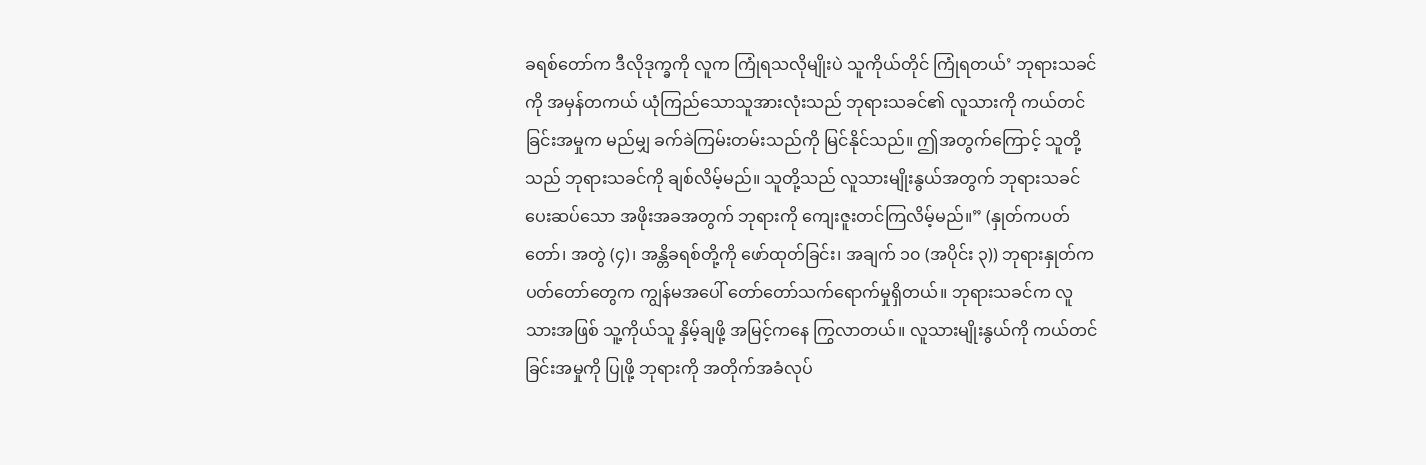ခရစ်တော်က ဒီလိုဒုက္ခကို လူက ကြုံရသလိုမျိုးပဲ သူကိုယ်တိုင် ကြုံရတယ်’ ဘုရားသခင်ကို အမှန်တကယ် ယုံကြည်သောသူအားလုံးသည် ဘုရားသခင်၏ လူသားကို ကယ်တင်ခြင်းအမှုက မည်မျှ ခက်ခဲကြမ်းတမ်းသည်ကို မြင်နိုင်သည်။ ဤအတွက်ကြောင့် သူတို့သည် ဘုရားသခင်ကို ချစ်လိမ့်မည်။ သူတို့သည် လူသားမျိုးနွယ်အတွက် ဘုရားသခင်ပေးဆပ်သော အဖိုးအခအတွက် ဘုရားကို ကျေးဇူးတင်ကြလိမ့်မည်။” (နှုတ်ကပတ်တော်၊ အတွဲ (၄)၊ အန္တိခရစ်တို့ကို ဖော်ထုတ်ခြင်း၊ အချက် ၁၀ (အပိုင်း ၃)) ဘုရားနှုတ်ကပတ်တော်တွေက ကျွန်မအပေါ် တော်တော်သက်ရောက်မှုရှိတယ်။ ဘုရားသခင်က လူသားအဖြစ် သူ့ကိုယ်သူ နှိမ့်ချဖို့ အမြင့်ကနေ ကြွလာတယ်။ လူသားမျိုးနွယ်ကို ကယ်တင်ခြင်းအမှုကို ပြုဖို့ ဘုရားကို အတိုက်အခံလုပ်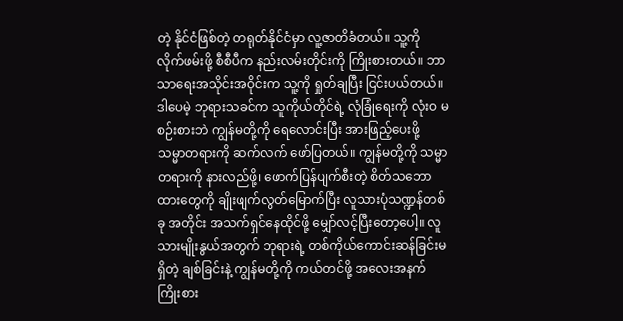တဲ့ နိုင်ငံဖြစ်တဲ့ တရုတ်နိုင်ငံမှာ လူ့ဇာတိခံတယ်။ သူ့ကို လိုက်ဖမ်းဖို့ စီစီပီက နည်းလမ်းတိုင်းကို ကြိုးစားတယ်။ ဘာသာရေးအသိုင်းအဝိုင်းက သူ့ကို ရှုတ်ချပြီး ငြင်းပယ်တယ်။ ဒါပေမဲ့ ဘုရားသခင်က သူကိုယ်တိုင်ရဲ့ လုံခြုံရေးကို လုံးဝ မစဉ်းစားဘဲ ကျွန်မတို့ကို ရေလောင်းပြီး အားဖြည့်ပေးဖို့ သမ္မာတရားကို ဆက်လက် ဖော်ပြတယ်။ ကျွန်မတို့ကို သမ္မာတရားကို နားလည်ဖို့၊ ဖောက်ပြန်ပျက်စီးတဲ့ စိတ်သဘောထားတွေကို ချိုးဖျက်လွတ်မြောက်ပြီး လူသားပုံသဏ္ဍန်တစ်ခု အတိုင်း အသက်ရှင်နေထိုင်ဖို့ မျှော်လင့်ပြီးတော့ပေါ့။ လူသားမျိုးနွယ်အတွက် ဘုရားရဲ့ တစ်ကိုယ်ကောင်းဆန်ခြင်းမရှိတဲ့ ချစ်ခြင်းနဲ့ ကျွန်မတို့ကို ကယ်တင်ဖို့ အလေးအနက် ကြိုးစား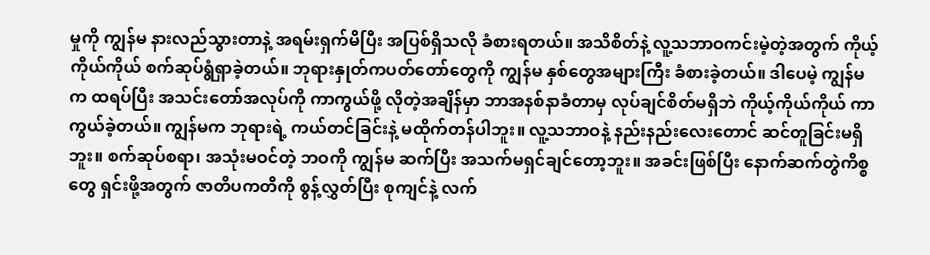မှုကို ကျွန်မ နားလည်သွားတာနဲ့ အရမ်းရှက်မိပြီး အပြစ်ရှိသလို ခံစားရတယ်။ အသိစိတ်နဲ့ လူ့သဘာဝကင်းမဲ့တဲ့အတွက် ကိုယ့်ကိုယ်ကိုယ် စက်ဆုပ်ရွံရှာခဲ့တယ်။ ဘုရားနှုတ်ကပတ်တော်တွေကို ကျွန်မ နှစ်တွေအများကြီး ခံစားခဲ့တယ်။ ဒါပေမဲ့ ကျွန်မက ထရပ်ပြီး အသင်းတော်အလုပ်ကို ကာကွယ်ဖို့ လိုတဲ့အချိန်မှာ ဘာအနစ်နာခံတာမှ လုပ်ချင်စိတ်မရှိဘဲ ကိုယ့်ကိုယ်ကိုယ် ကာကွယ်ခဲ့တယ်။ ကျွန်မက ဘုရားရဲ့ ကယ်တင်ခြင်းနဲ့ မထိုက်တန်ပါဘူး။ လူ့သဘာဝနဲ့ နည်းနည်းလေးတောင် ဆင်တူခြင်းမရှိဘူး။ စက်ဆုပ်စရာ၊ အသုံးမဝင်တဲ့ ဘဝကို ကျွန်မ ဆက်ပြီး အသက်မရှင်ချင်တော့ဘူး။ အခင်းဖြစ်ပြီး နောက်ဆက်တွဲကိစ္စတွေ ရှင်းဖို့အတွက် ဇာတိပကတိကို စွန့်လွှတ်ပြီး စုကျင်နဲ့ လက်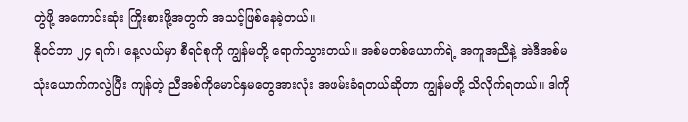တွဲဖို့ အကောင်းဆုံး ကြိုးစားဖို့အတွက် အသင့်ဖြစ်နေခဲ့တယ်။
နိုဝင်ဘာ ၂၄ ရက်၊ နေ့လယ်မှာ စီရင်စုကို ကျွန်မတို့ ရောက်သွားတယ်။ အစ်မတစ်ယောက်ရဲ့ အကူအညီနဲ့ အဲဒီအစ်မသုံးယောက်ကလွဲပြီး ကျန်တဲ့ ညီအစ်ကိုမောင်နှမတွေအားလုံး အဖမ်းခံရတယ်ဆိုတာ ကျွန်မတို့ သိလိုက်ရတယ်။ ဒါကို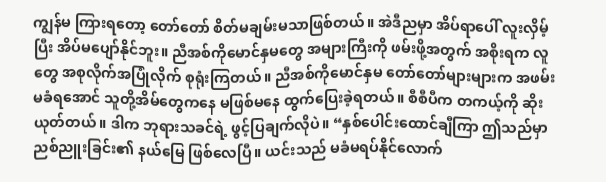ကျွန်မ ကြားရတော့ တော်တော် စိတ်မချမ်းမသာဖြစ်တယ်။ အဲဒီညမှာ အိပ်ရာပေါ် လူးလှိမ့်ပြီး အိပ်မပျော်နိုင်ဘူး။ ညီအစ်ကိုမောင်နှမတွေ အများကြီးကို ဖမ်းဖို့အတွက် အစိုးရက လူတွေ အစုလိုက်အပြုံလိုက် စုရုံးကြတယ်။ ညီအစ်ကိုမောင်နှမ တော်တော်များများက အဖမ်းမခံရအောင် သူတို့အိမ်တွေကနေ မဖြစ်မနေ ထွက်ပြေးခဲ့ရတယ်။ စီစီပီက တကယ့်ကို ဆိုးယုတ်တယ်။ ဒါက ဘုရားသခင်ရဲ့ ဖွင့်ပြချက်လိုပဲ။ “နှစ်ပေါင်းထောင်ချီကြာ ဤသည်မှာ ညစ်ညူးခြင်း၏ နယ်မြေ ဖြစ်လေပြီ။ ယင်းသည် မခံမရပ်နိုင်လောက်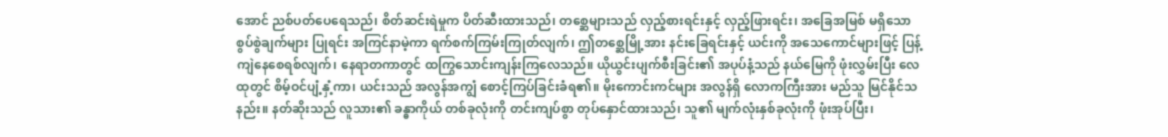အောင် ညစ်ပတ်ပေရေသည်၊ စိတ်ဆင်းရဲမှုက ပိတ်ဆီးထားသည်၊ တစ္ဆေများသည် လှည့်စားရင်းနှင့် လှည့်ဖြားရင်း၊ အခြေအမြစ် မရှိသော စွပ်စွဲချက်များ ပြုရင်း အကြင်နာမဲ့ကာ ရက်စက်ကြမ်းကြုတ်လျက်၊ ဤတစ္ဆေမြို့အား နင်းခြေရင်းနှင့် ယင်းကို အသေကောင်များဖြင့် ပြန့်ကျဲနေစေရစ်လျက်၊ နေရာတကာတွင် ထကြွသောင်းကျန်းကြလေသည်။ ယိုယွင်းပျက်စီးခြင်း၏ အပုပ်နံ့သည် နယ်မြေကို ဖုံးလွှမ်းပြီး လေထုတွင် စိမ့်ဝင်ပျံ့နှံ့ကာ၊ ယင်းသည် အလွန်အကျွံ စောင့်ကြပ်ခြင်းခံရ၏။ မိုးကောင်းကင်များ အလွန်ရှိ လောကကြီးအား မည်သူ မြင်နိုင်သနည်း။ နတ်ဆိုးသည် လူသား၏ ခန္ဓာကိုယ် တစ်ခုလုံးကို တင်းကျပ်စွာ တုပ်နှောင်ထားသည်၊ သူ၏ မျက်လုံးနှစ်ခုလုံးကို ဖုံးအုပ်ပြီး၊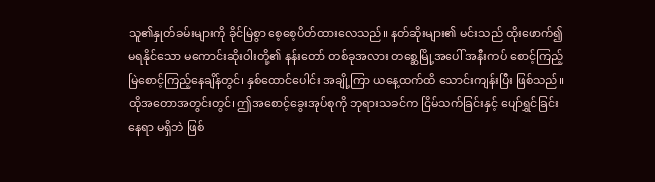သူ၏နှုတ်ခမ်းများကို ခိုင်မြဲစွာ စေ့စေ့ပိတ်ထားလေသည်။ နတ်ဆိုးများ၏ မင်းသည် ထိုးဖောက်၍ မရနိုင်သော မကောင်းဆိုးဝါးတို့၏ နန်းတော် တစ်ခုအလား တစ္ဆေမြို့အပေါ် အနီးကပ် စောင့်ကြည့်မြဲစောင့်ကြည့်နေချိန်တွင်၊ နှစ်ထောင်ပေါင်း အချို့ကြာ ယနေ့ထက်ထိ သောင်းကျန်းပြီး ဖြစ်သည်။ ထိုအတောအတွင်းတွင်၊ ဤအစောင့်ခွေးအုပ်စုကို ဘုရားသခင်က ငြိမ်သက်ခြင်းနှင့် ပျော်ရွှင်ခြင်း နေရာ မရှိဘဲ ဖြစ်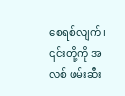စေရစ်လျက်၊ ၎င်းတို့ကို အလစ် ဖမ်းဆီး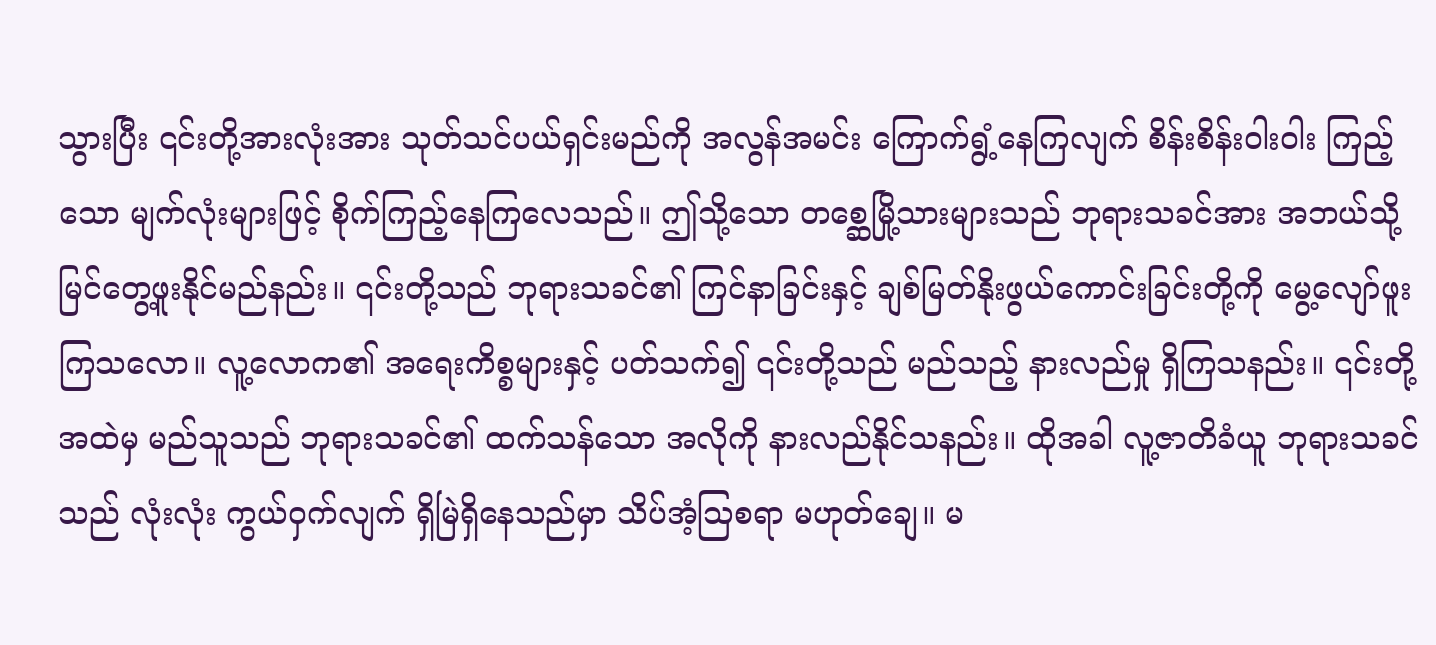သွားပြီး ၎င်းတို့အားလုံးအား သုတ်သင်ပယ်ရှင်းမည်ကို အလွန်အမင်း ကြောက်ရွံ့နေကြလျက် စိန်းစိန်းဝါးဝါး ကြည့်သော မျက်လုံးများဖြင့် စိုက်ကြည့်နေကြလေသည်။ ဤသို့သော တစ္ဆေမြို့သားများသည် ဘုရားသခင်အား အဘယ်သို့ မြင်တွေ့ဖူးနိုင်မည်နည်း။ ၎င်းတို့သည် ဘုရားသခင်၏ ကြင်နာခြင်းနှင့် ချစ်မြတ်နိုးဖွယ်ကောင်းခြင်းတို့ကို မွေ့လျော်ဖူးကြသလော။ လူ့လောက၏ အရေးကိစ္စများနှင့် ပတ်သက်၍ ၎င်းတို့သည် မည်သည့် နားလည်မှု ရှိကြသနည်း။ ၎င်းတို့အထဲမှ မည်သူသည် ဘုရားသခင်၏ ထက်သန်သော အလိုကို နားလည်နိုင်သနည်း။ ထိုအခါ လူ့ဇာတိခံယူ ဘုရားသခင်သည် လုံးလုံး ကွယ်ဝှက်လျက် ရှိမြဲရှိနေသည်မှာ သိပ်အံ့သြစရာ မဟုတ်ချေ။ မ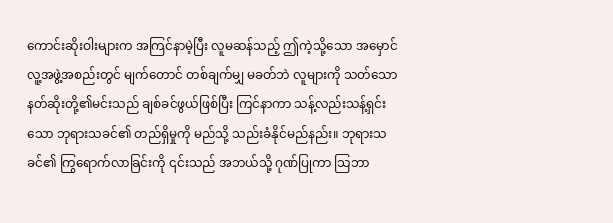ကောင်းဆိုးဝါးများက အကြင်နာမဲ့ပြီး လူမဆန်သည့် ဤကဲ့သို့သော အမှောင်လူ့အဖွဲ့အစည်းတွင် မျက်တောင် တစ်ချက်မျှ မခတ်ဘဲ လူများကို သတ်သော နတ်ဆိုးတို့၏မင်းသည် ချစ်ခင်ဖွယ်ဖြစ်ပြီး ကြင်နာကာ သန့်လည်းသန့်ရှင်းသော ဘုရားသခင်၏ တည်ရှိမှုကို မည်သို့ သည်းခံနိုင်မည်နည်း။ ဘုရားသခင်၏ ကြွရောက်လာခြင်းကို ၎င်းသည် အဘယ်သို့ ဂုဏ်ပြုကာ သြဘာ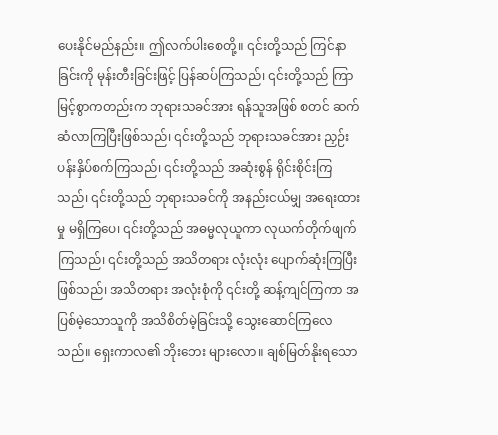ပေးနိုင်မည်နည်း။ ဤလက်ပါးစေတို့။ ၎င်းတို့သည် ကြင်နာခြင်းကို မုန်းတီးခြင်းဖြင့် ပြန်ဆပ်ကြသည်၊ ၎င်းတို့သည် ကြာမြင့်စွာကတည်းက ဘုရားသခင်အား ရန်သူအဖြစ် စတင် ဆက်ဆံလာကြပြီးဖြစ်သည်၊ ၎င်းတို့သည် ဘုရားသခင်အား ညှဉ်းပန်းနှိပ်စက်ကြသည်၊ ၎င်းတို့သည် အဆုံးစွန် ရိုင်းစိုင်းကြသည်၊ ၎င်းတို့သည် ဘုရားသခင်ကို အနည်းငယ်မျှ အရေးထားမှု မရှိကြပေ၊ ၎င်းတို့သည် အဓမ္မလုယူကာ လုယက်တိုက်ဖျက်ကြသည်၊ ၎င်းတို့သည် အသိတရား လုံးလုံး ပျောက်ဆုံးကြပြီးဖြစ်သည်၊ အသိတရား အလုံးစုံကို ၎င်းတို့ ဆန့်ကျင်ကြကာ အပြစ်မဲ့သောသူကို အသိစိတ်မဲ့ခြင်းသို့ သွေးဆောင်ကြလေသည်။ ရှေးကာလ၏ ဘိုးဘေး များလော။ ချစ်မြတ်နိုးရသော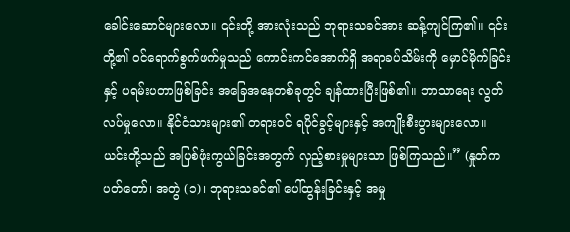ခေါင်းဆောင်များလော။ ၎င်းတို့ အားလုံးသည် ဘုရားသခင်အား ဆန့်ကျင်ကြ၏။ ၎င်းတို့၏ ဝင်ရောက်စွက်ဖက်မှုသည် ကောင်းကင်အောက်ရှိ အရာခပ်သိမ်းကို မှောင်မိုက်ခြင်း နှင့် ပရမ်းပတာဖြစ်ခြင်း အခြေအနေတစ်ခုတွင် ချန်ထားပြီးဖြစ်၏။ ဘာသာရေး လွတ်လပ်မှုလော။ နိုင်ငံသားများ၏ တရားဝင် ရပိုင်ခွင့်များနှင့် အကျိုးစီးပွားများလော။ ယင်းတို့သည် အပြစ်ဖုံးကွယ်ခြင်းအတွက် လှည့်စားမှုများသာ ဖြစ်ကြသည်။” (နှုတ်ကပတ်တော်၊ အတွဲ (၁)၊ ဘုရားသခင်၏ ပေါ်ထွန်းခြင်းနှင့် အမှု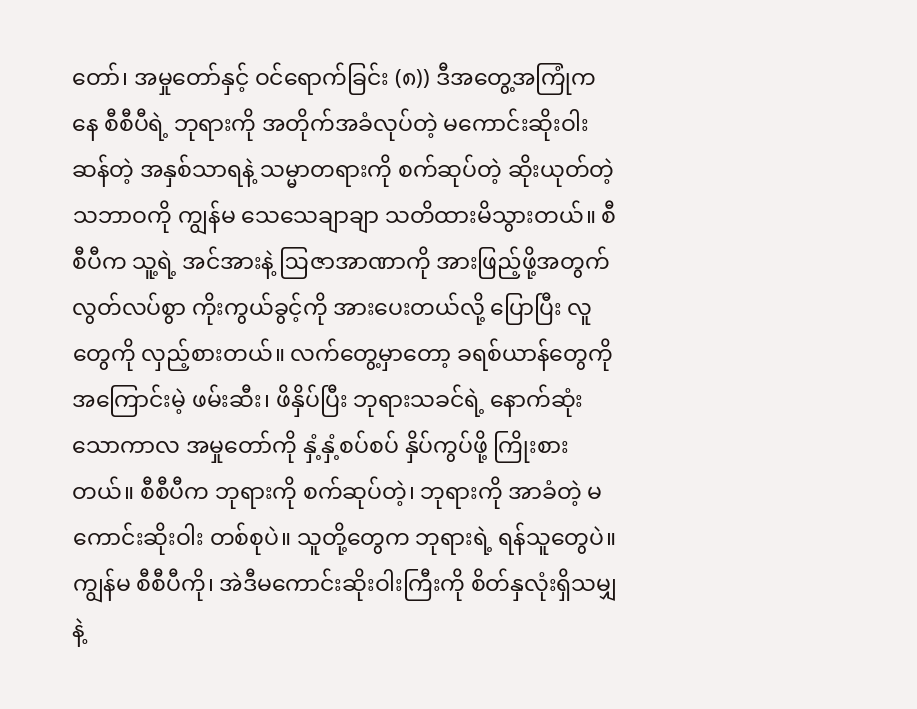တော်၊ အမှုတော်နှင့် ဝင်ရောက်ခြင်း (၈)) ဒီအတွေ့အကြုံကနေ စီစီပီရဲ့ ဘုရားကို အတိုက်အခံလုပ်တဲ့ မကောင်းဆိုးဝါးဆန်တဲ့ အနှစ်သာရနဲ့ သမ္မာတရားကို စက်ဆုပ်တဲ့ ဆိုးယုတ်တဲ့ သဘာဝကို ကျွန်မ သေသေချာချာ သတိထားမိသွားတယ်။ စီစီပီက သူ့ရဲ့ အင်အားနဲ့ ဩဇာအာဏာကို အားဖြည့်ဖို့အတွက် လွတ်လပ်စွာ ကိုးကွယ်ခွင့်ကို အားပေးတယ်လို့ ပြောပြီး လူတွေကို လှည့်စားတယ်။ လက်တွေ့မှာတော့ ခရစ်ယာန်တွေကို အကြောင်းမဲ့ ဖမ်းဆီး၊ ဖိနှိပ်ပြီး ဘုရားသခင်ရဲ့ နောက်ဆုံးသောကာလ အမှုတော်ကို နှံ့နှံ့စပ်စပ် နှိပ်ကွပ်ဖို့ ကြိုးစားတယ်။ စီစီပီက ဘုရားကို စက်ဆုပ်တဲ့၊ ဘုရားကို အာခံတဲ့ မကောင်းဆိုးဝါး တစ်စုပဲ။ သူတို့တွေက ဘုရားရဲ့ ရန်သူတွေပဲ။ ကျွန်မ စီစီပီကို၊ အဲဒီမကောင်းဆိုးဝါးကြီးကို စိတ်နှလုံးရှိသမျှနဲ့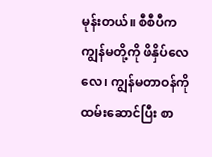မုန်းတယ်။ စီစီပီက ကျွန်မတို့ကို ဖိနှိပ်လေလေ၊ ကျွန်မတာဝန်ကို ထမ်းဆောင်ပြီး စာ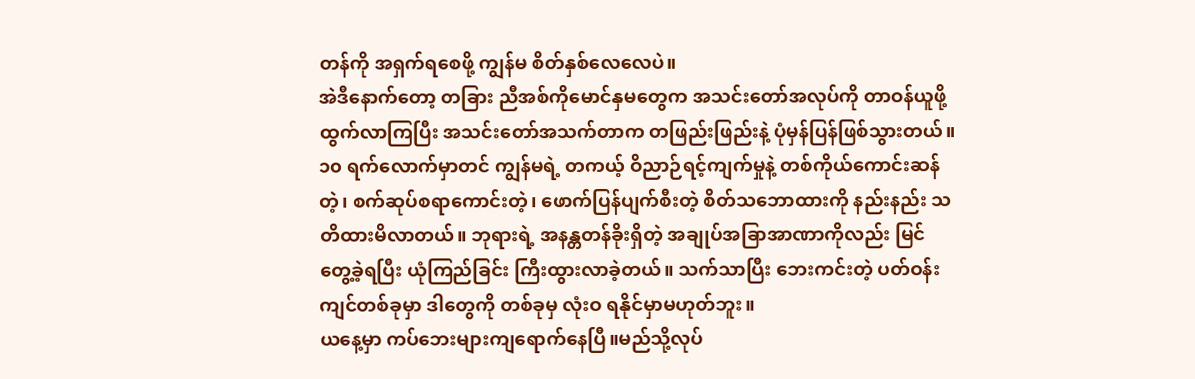တန်ကို အရှက်ရစေဖို့ ကျွန်မ စိတ်နှစ်လေလေပဲ။
အဲဒီနောက်တော့ တခြား ညီအစ်ကိုမောင်နှမတွေက အသင်းတော်အလုပ်ကို တာဝန်ယူဖို့ ထွက်လာကြပြီး အသင်းတော်အသက်တာက တဖြည်းဖြည်းနဲ့ ပုံမှန်ပြန်ဖြစ်သွားတယ်။ ၁၀ ရက်လောက်မှာတင် ကျွန်မရဲ့ တကယ့် ဝိညာဉ်ရင့်ကျက်မှုနဲ့ တစ်ကိုယ်ကောင်းဆန်တဲ့၊ စက်ဆုပ်စရာကောင်းတဲ့၊ ဖောက်ပြန်ပျက်စီးတဲ့ စိတ်သဘောထားကို နည်းနည်း သတိထားမိလာတယ်။ ဘုရားရဲ့ အနန္တတန်ခိုးရှိတဲ့ အချုပ်အခြာအာဏာကိုလည်း မြင်တွေ့ခဲ့ရပြီး ယုံကြည်ခြင်း ကြီးထွားလာခဲ့တယ်။ သက်သာပြီး ဘေးကင်းတဲ့ ပတ်ဝန်းကျင်တစ်ခုမှာ ဒါတွေကို တစ်ခုမှ လုံးဝ ရနိုင်မှာမဟုတ်ဘူး။
ယနေ့မှာ ကပ်ဘေးများကျရောက်နေပြီ။မည်သို့လုပ်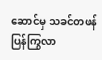ဆောင်မှ သခင်တဖန်ပြန်ကြွလာ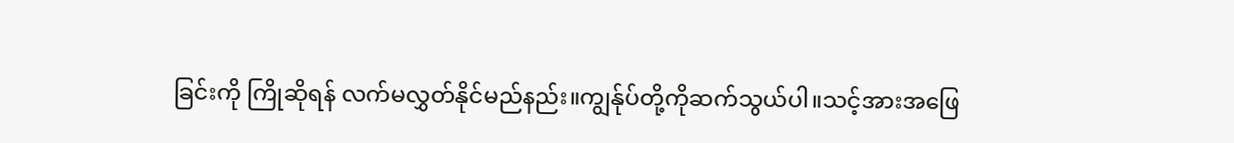ခြင်းကို ကြိုဆိုရန် လက်မလွှတ်နိုင်မည်နည်း။ကျွန်ုပ်တို့ကိုဆက်သွယ်ပါ။သင့်အားအဖြေ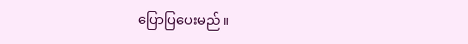ပြောပြပေးမည်။